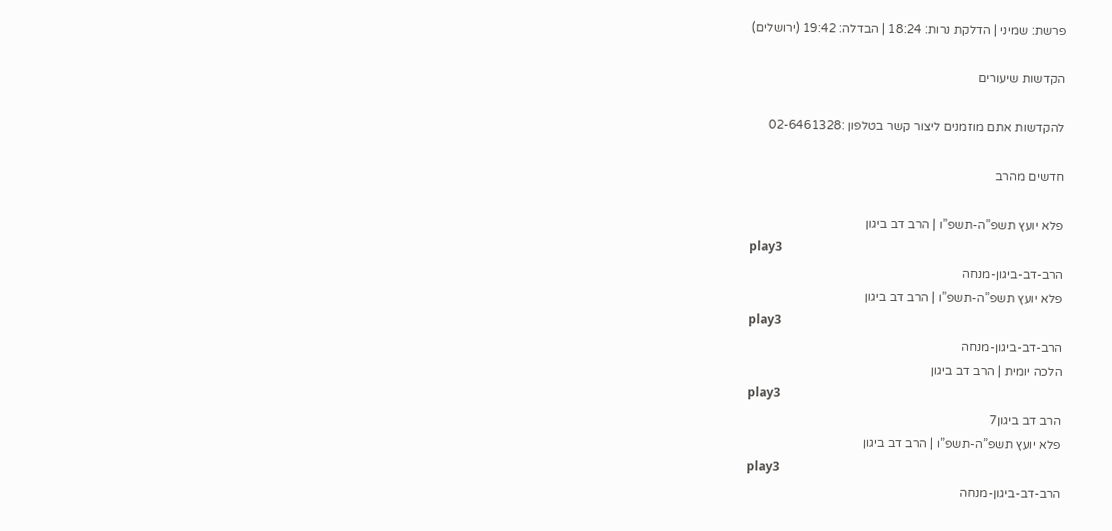פרשת: שמיני | הדלקת נרות: 18:24 | הבדלה: 19:42 (ירושלים)

הקדשות שיעורים

להקדשות אתם מוזמנים ליצור קשר בטלפון :02-6461328

חדשים מהרב

פלא יועץ תשפ”ה-תשפ”ו | הרב דב ביגון
play3
הרב-דב-ביגון-מנחה
פלא יועץ תשפ”ה-תשפ”ו | הרב דב ביגון
play3
הרב-דב-ביגון-מנחה
הלכה יומית | הרב דב ביגון
play3
הרב דב ביגון7
פלא יועץ תשפ”ה-תשפ”ו | הרב דב ביגון
play3
הרב-דב-ביגון-מנחה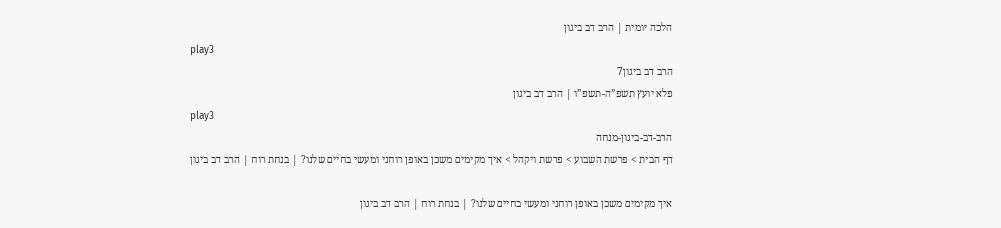הלכה יומית | הרב דב ביגון
play3
הרב דב ביגון7
פלא יועץ תשפ”ה-תשפ”ו | הרב דב ביגון
play3
הרב-דב-ביגון-מנחה
דף הבית > פרשת השבוע > פרשת ויקהל > איך מקימים משכן באופן רוחני ומעשי בחיים שלנו? | בנחת רוח | הרב דב ביגון

איך מקימים משכן באופן רוחני ומעשי בחיים שלנו? | בנחת רוח | הרב דב ביגון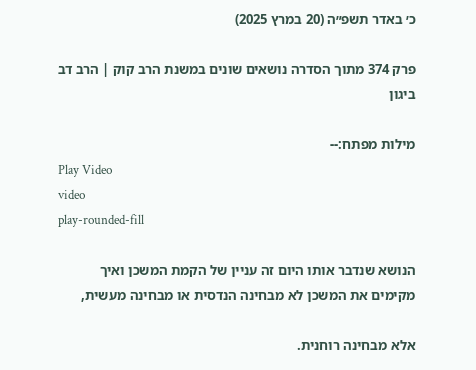כ׳ באדר תשפ״ה (20 במרץ 2025)

פרק 374 מתוך הסדרה נושאים שונים במשנת הרב קוק | הרב דב ביגון

מילות מפתח:--
Play Video
video
play-rounded-fill

הנושא שנדבר אותו היום זה עניין של הקמת המשכן ואיך
מקימים את המשכן לא מבחינה הנדסית או מבחינה מעשית,

אלא מבחינה רוחנית.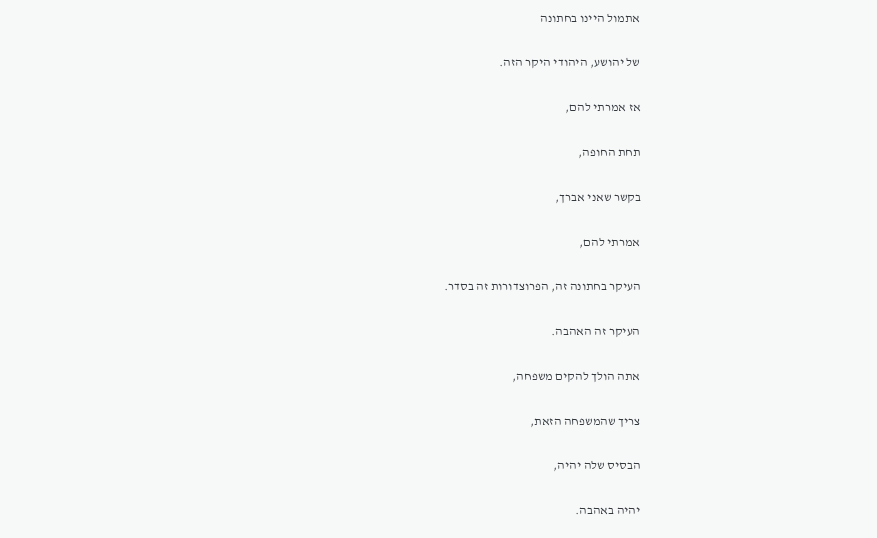אתמול היינו בחתונה

של יהושע, היהודי היקר הזה.

אז אמרתי להם,

תחת החופה,

בקשר שאני אברך,

אמרתי להם,

העיקר בחתונה זה, הפרוצדורות זה בסדר.

העיקר זה האהבה.

אתה הולך להקים משפחה,

צריך שהמשפחה הזאת,

הבסיס שלה יהיה,

יהיה באהבה.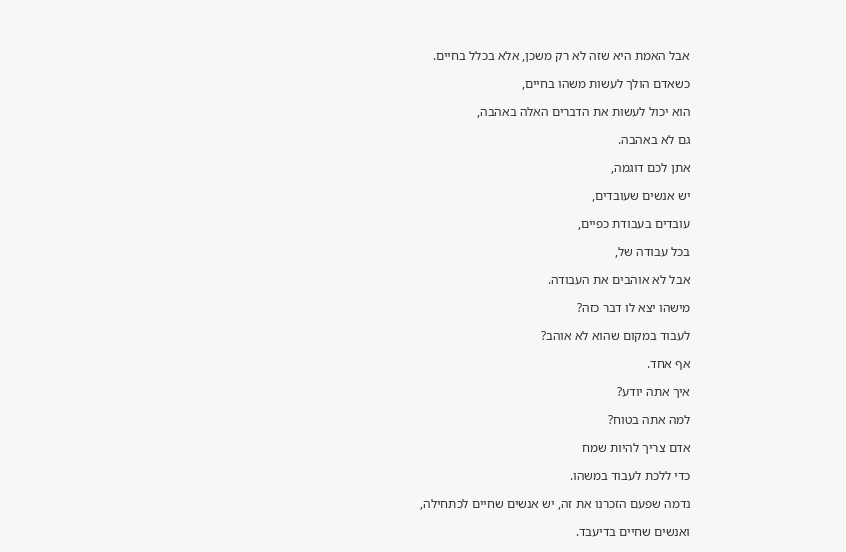אבל האמת היא שזה לא רק משכן, אלא בכלל בחיים.

כשאדם הולך לעשות משהו בחיים,

הוא יכול לעשות את הדברים האלה באהבה,

גם לא באהבה.

אתן לכם דוגמה,

יש אנשים שעובדים,

עובדים בעבודת כפיים,

בכל עבודה של,

אבל לא אוהבים את העבודה.

מישהו יצא לו דבר כזה?

לעבוד במקום שהוא לא אוהב?

אף אחד.

איך אתה יודע?

למה אתה בטוח?

אדם צריך להיות שמח

כדי ללכת לעבוד במשהו.

נדמה שפעם הזכרנו את זה, יש אנשים שחיים לכתחילה,

ואנשים שחיים בדיעבד.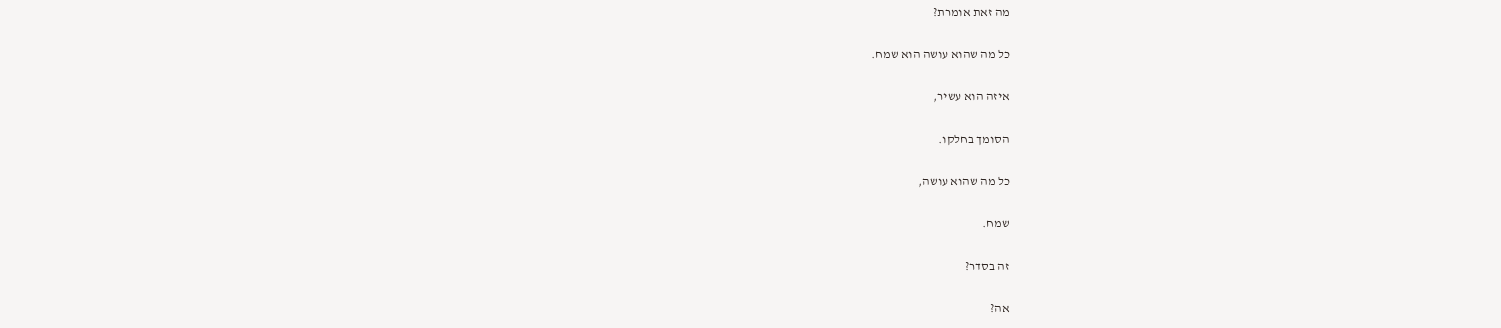מה זאת אומרת?

כל מה שהוא עושה הוא שמח.

איזה הוא עשיר,

הסומך בחלקו.

כל מה שהוא עושה,

שמח.

זה בסדר?

אה?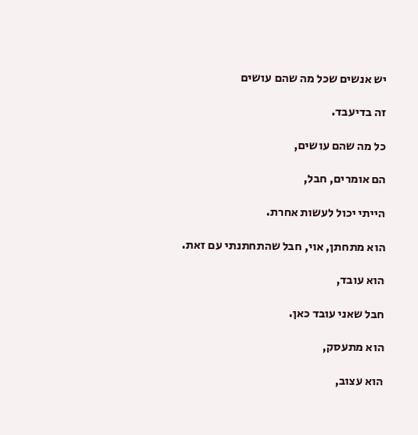יש אנשים שכל מה שהם עושים

זה בדיעבד.

כל מה שהם עושים,

הם אומרים, חבל,

הייתי יכול לעשות אחרת.

הוא מתחתן, אוי, חבל שהתחתנתי עם זאת.

הוא עובד,

חבל שאני עובד כאן.

הוא מתעסק,

הוא עצוב,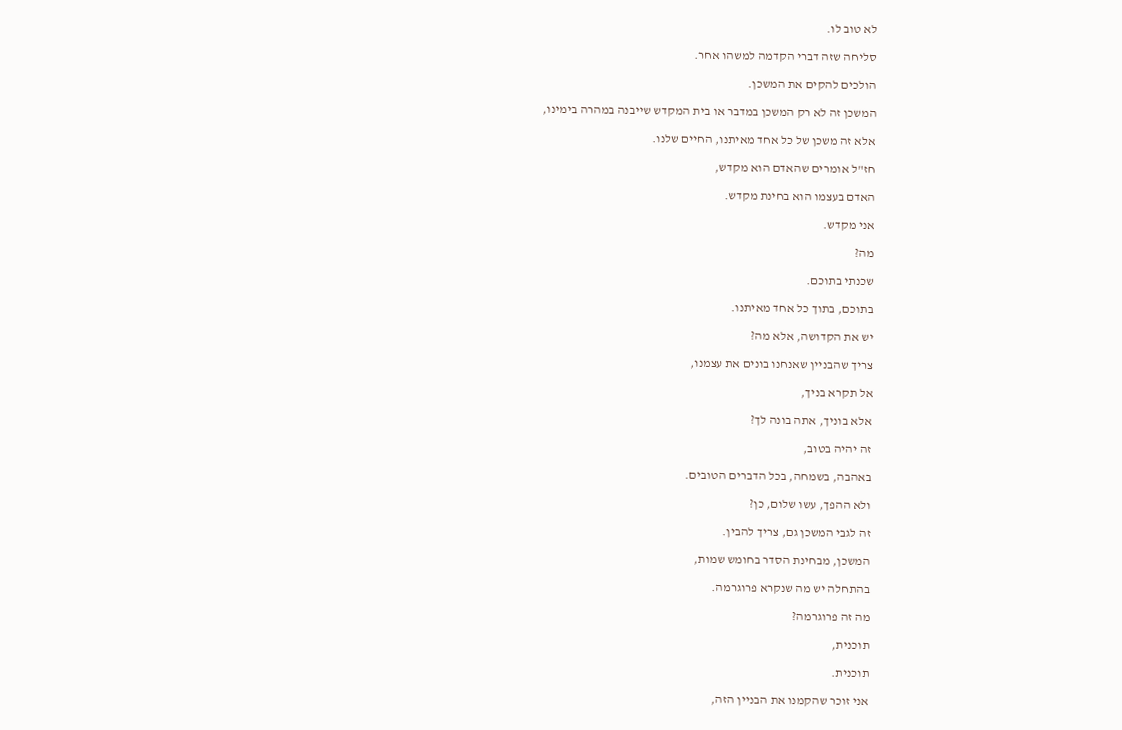לא טוב לו.

סליחה שזה דברי הקדמה למשהו אחר.

הולכים להקים את המשכן.

המשכן זה לא רק המשכן במדבר או בית המקדש שייבנה במהרה בימינו,

אלא זה משכן של כל אחד מאיתנו, החיים שלנו.

חז"ל אומרים שהאדם הוא מקדש,

האדם בעצמו הוא בחינת מקדש.

אני מקדש.

מה?

שכנתי בתוכם.

בתוכם, בתוך כל אחד מאיתנו.

יש את הקדושה, אלא מה?

צריך שהבניין שאנחנו בונים את עצמנו,

אל תקרא בניך,

אלא בוניך, אתה בונה לך?

זה יהיה בטוב,

באהבה, בשמחה, בכל הדברים הטובים.

ולא ההפך, עשו שלום, כן?

זה לגבי המשכן גם, צריך להבין.

המשכן, מבחינת הסדר בחומש שמות,

בהתחלה יש מה שנקרא פרוגרמה.

מה זה פרוגרמה?

תוכנית,

תוכנית.

אני זוכר שהקמנו את הבניין הזה,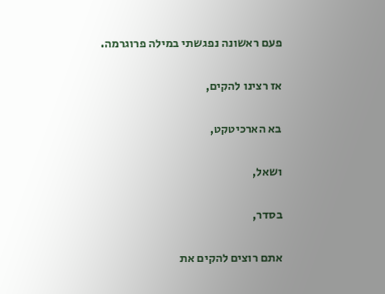פעם ראשונה נפגשתי במילה פרוגרמה.

אז רצינו להקים,

בא הארכיטקט,

ושאל,

בסדר,

אתם רוצים להקים את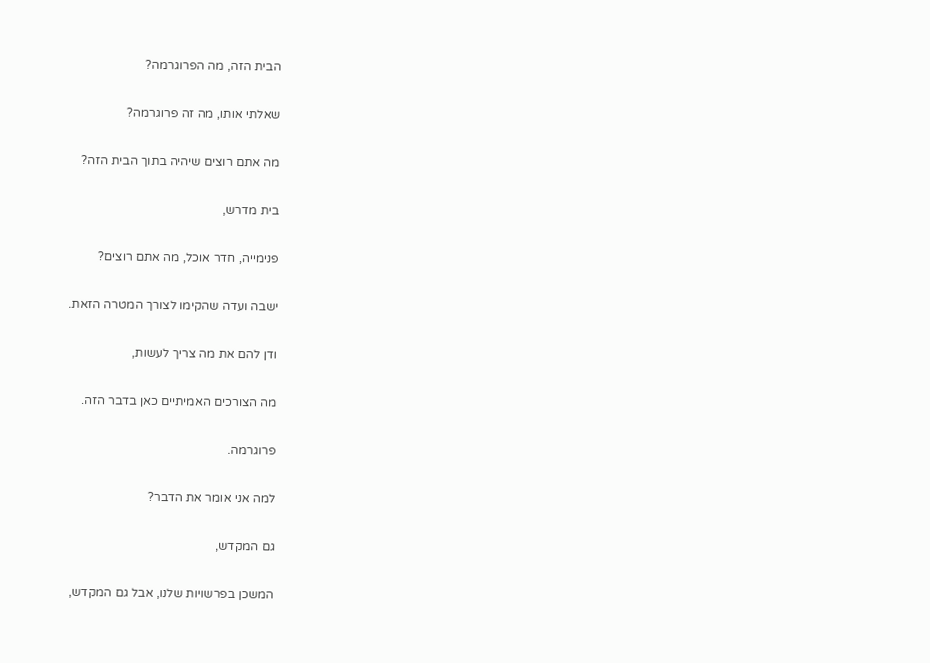הבית הזה, מה הפרוגרמה?

שאלתי אותו, מה זה פרוגרמה?

מה אתם רוצים שיהיה בתוך הבית הזה?

בית מדרש,

פנימייה, חדר אוכל, מה אתם רוצים?

ישבה ועדה שהקימו לצורך המטרה הזאת.

ודן להם את מה צריך לעשות,

מה הצורכים האמיתיים כאן בדבר הזה.

פרוגרמה.

למה אני אומר את הדבר?

גם המקדש,

המשכן בפרשויות שלנו, אבל גם המקדש,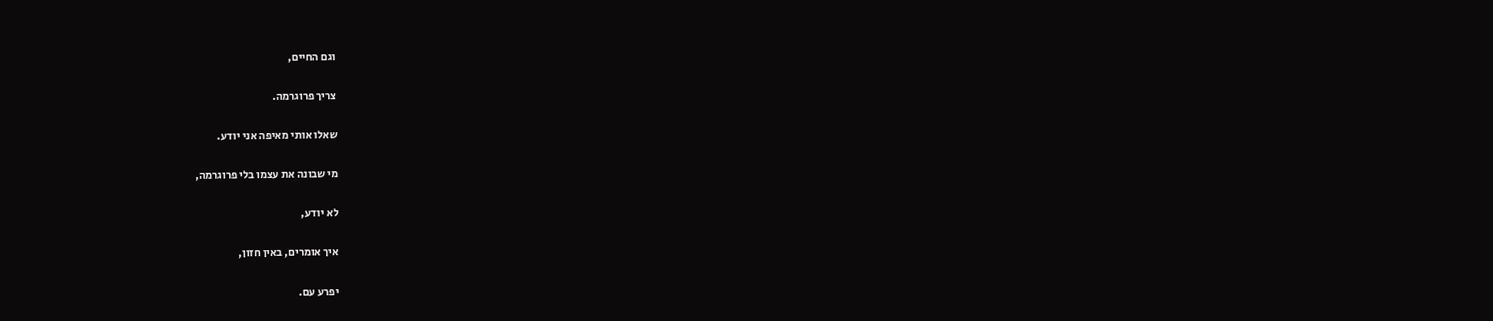וגם החיים,

צריך פרוגרמה.

שאלו אותי מאיפה אני יודע.

מי שבונה את עצמו בלי פרוגרמה,

לא יודע,

איך אומרים, באין חזון,

יפרע עם.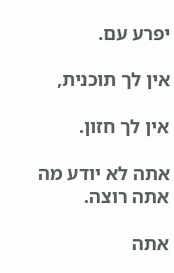יפרע עם.

אין לך תוכנית,

אין לך חזון.

אתה לא יודע מה אתה רוצה.

אתה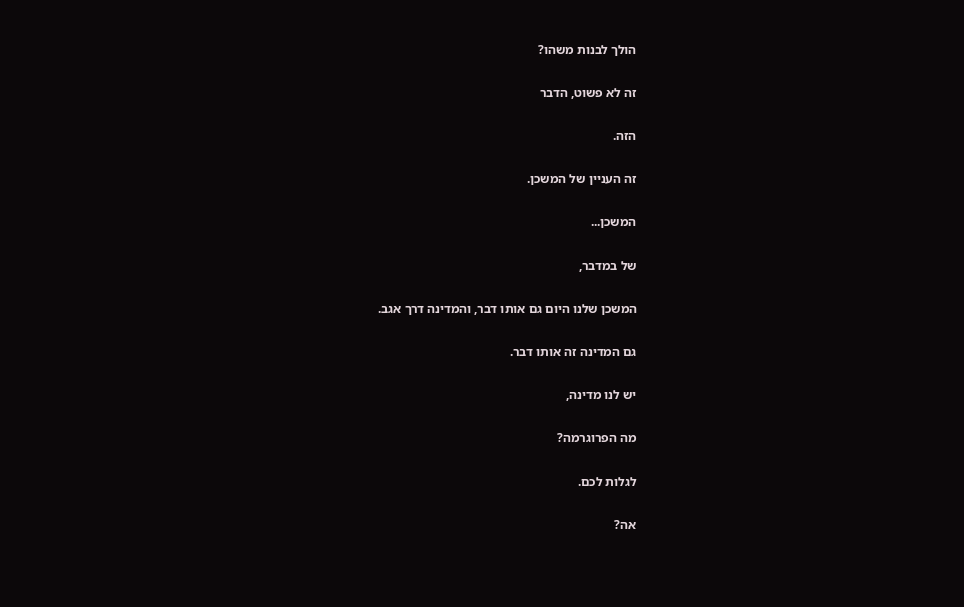הולך לבנות משהו?

זה לא פשוט, הדבר

הזה.

זה העניין של המשכן.

המשכן...

של במדבר,

המשכן שלנו היום גם אותו דבר, והמדינה דרך אגב.

גם המדינה זה אותו דבר.

יש לנו מדינה,

מה הפרוגרמה?

לגלות לכם.

אה?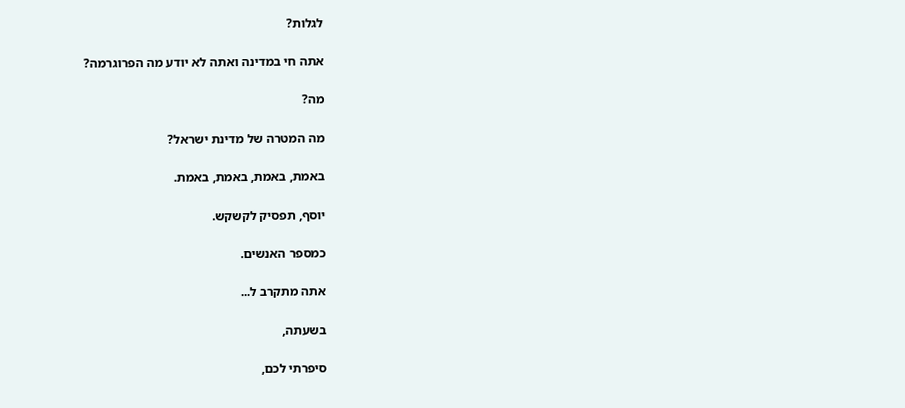לגלות?

אתה חי במדינה ואתה לא יודע מה הפרוגרמה?

מה?

מה המטרה של מדינת ישראל?

באמת, באמת, באמת, באמת.

יוסף, תפסיק לקשקש.

כמספר האנשים.

אתה מתקרב ל...

בשעתה,

סיפרתי לכם,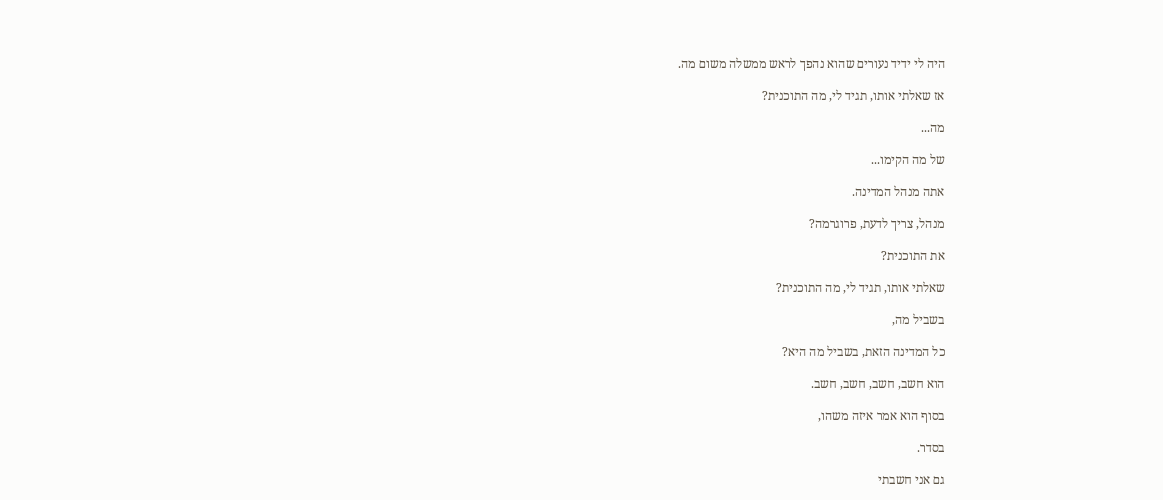היה לי ידיד נעורים שהוא נהפך לראש ממשלה משום מה.

אז שאלתי אותו, תגיד לי, מה התוכנית?

מה...

של מה הקימו...

אתה מנהל המדינה.

מנהל, צריך לדעת, פרוגרמה?

את התוכנית?

שאלתי אותו, תגיד לי, מה התוכנית?

בשביל מה,

כל המדינה הזאת, בשביל מה היא?

הוא חשב, חשב, חשב, חשב.

בסוף הוא אמר איזה משהו,

בסדר.

גם אני חשבתי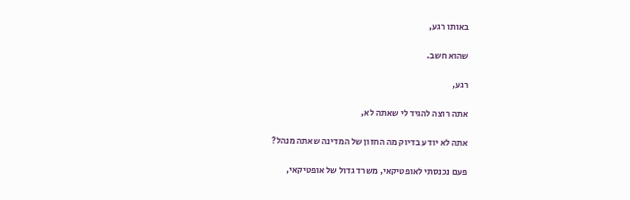באותו רגע,

שהוא חשב.

רגע,

אתה רוצה להגיד לי שאתה לא,

אתה לא יודע בדיוק מה החזון של המדינה שאתה מנהל?

פעם נכנסתי לאופטיקאי, משרד גדול של אופטיקאי,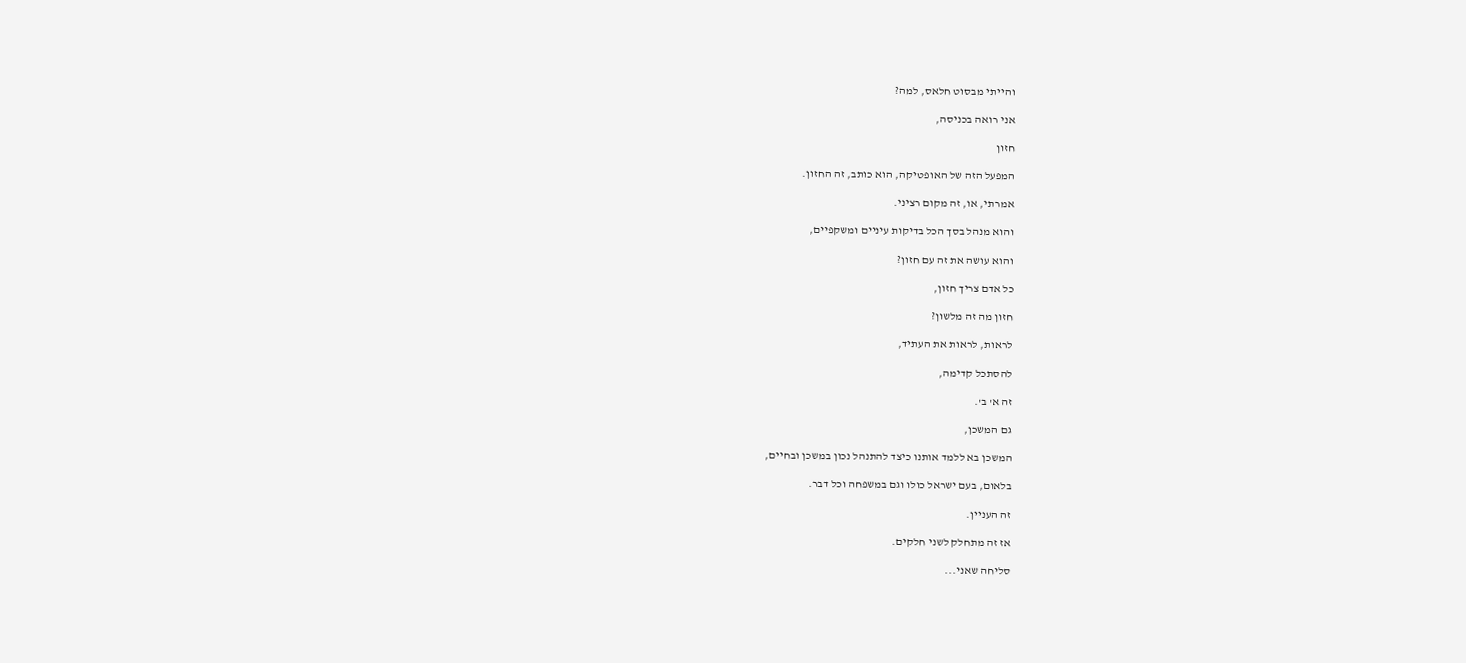והייתי מבסוט חלאס, למה?

אני רואה בכניסה,

חזון

המפעל הזה של האופטיקה, הוא כותב, זה החזון.

אמרתי, או, זה מקום רציני.

והוא מנהל בסך הכל בדיקות עיניים ומשקפיים,

והוא עושה את זה עם חזון?

כל אדם צריך חזון,

חזון מה זה מלשון?

לראות, לראות את העתיד,

להסתכל קדימה,

זה א' ב'.

גם המשכן,

המשכן בא ללמד אותנו כיצד להתנהל נכון במשכן ובחיים,

בלאום, בעם ישראל כולו וגם במשפחה וכל דבר.

זה העניין.

אז זה מתחלק לשני חלקים.

סליחה שאני...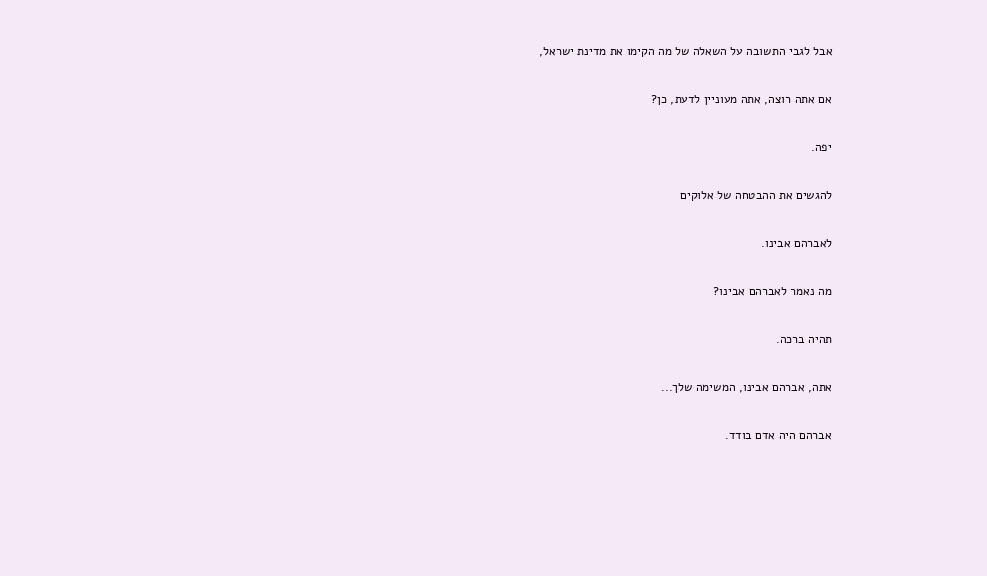אבל לגבי התשובה על השאלה של מה הקימו את מדינת ישראל,

אם אתה רוצה, אתה מעוניין לדעת, כן?

יפה.

להגשים את ההבטחה של אלוקים

לאברהם אבינו.

מה נאמר לאברהם אבינו?

תהיה ברכה.

אתה, אברהם אבינו, המשימה שלך...

אברהם היה אדם בודד.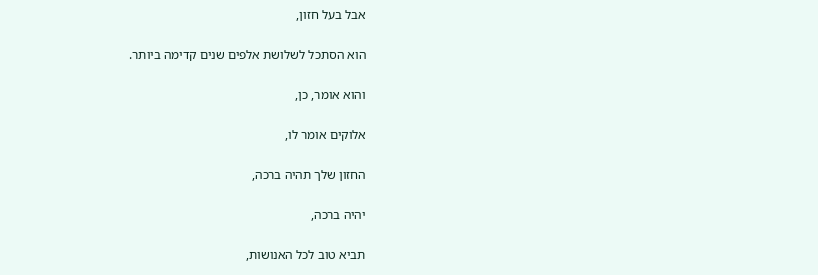אבל בעל חזון,

הוא הסתכל לשלושת אלפים שנים קדימה ביותר.

והוא אומר, כן,

אלוקים אומר לו,

החזון שלך תהיה ברכה,

יהיה ברכה,

תביא טוב לכל האנושות,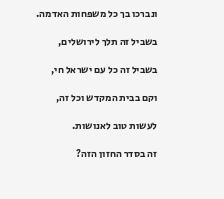ונברכו בך כל משפחות האדמה.

בשביל זה תלך לירושלים,

בשביל זה כל עם ישראל חי,

וקם בבית המקדש וכל זה,

לעשות טוב לאנושות.

זה בסדר החזון הזה?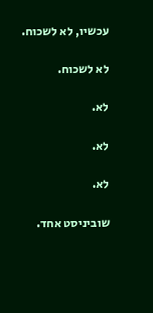עכשיו, לא לשכוח.

לא לשכוח.

לא.

לא.

לא.

שוביניסט אחד.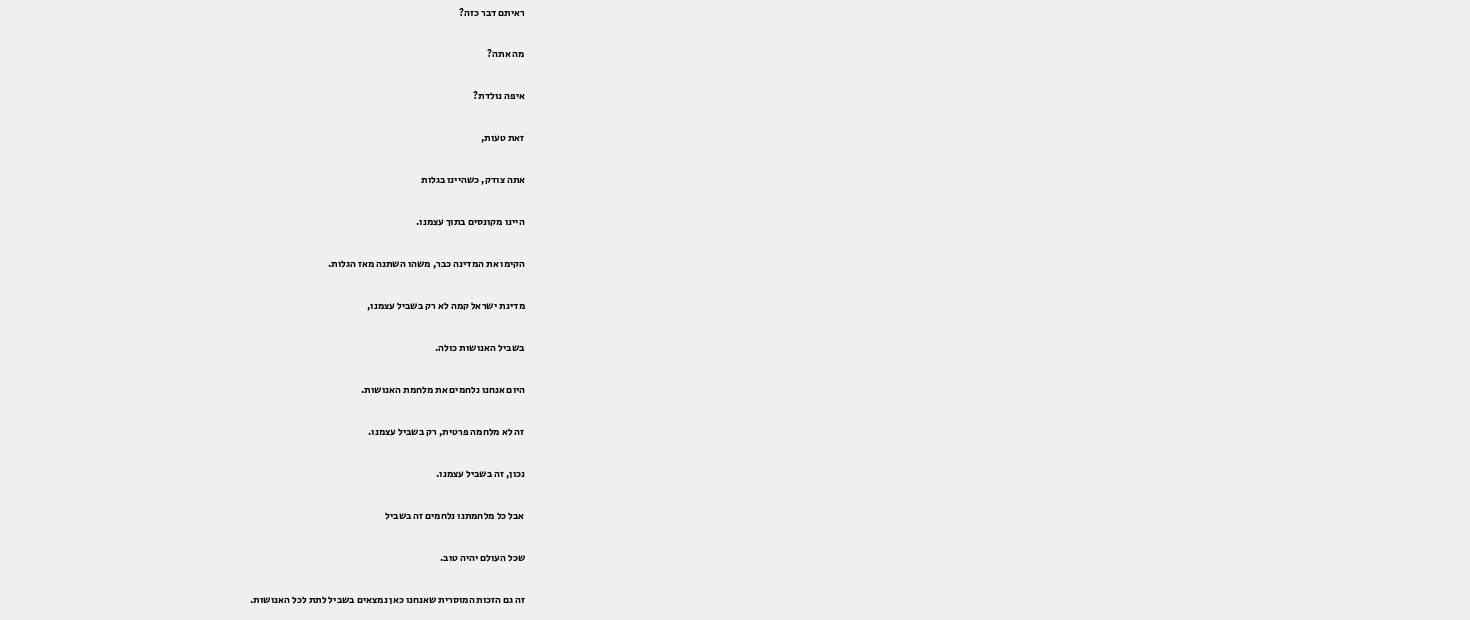ראיתם דבר כזה?

מה אתה?

איפה נולדת?

זאת טעות,

אתה צודק, כשהיינו בגלות

היינו מקונסים בתוך עצמנו.

הקימו את המדינה כבר, משהו השתנה מאז הגלות.

מדינת ישראל קמה לא רק בשביל עצמנו,

בשביל האנושות כולה.

היום אנחנו נלחמים את מלחמת האנושות.

זה לא מלחמה פרטית, רק בשביל עצמנו.

נכון, זה בשביל עצמנו.

אבל כל מלחמתנו נלחמים זה בשביל

שכל העולם יהיה טוב.

זה גם הזכות המוסרית שאנחנו כאן נמצאים בשביל לתת לכל האנושות.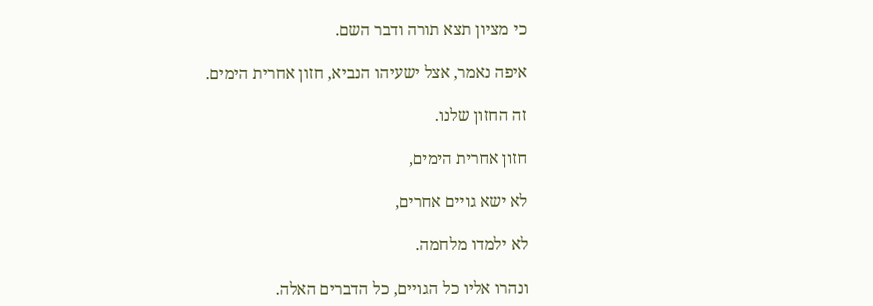כי מציון תצא תורה ודבר השם.

איפה נאמר, אצל ישעיהו הנביא, חזון אחרית הימים.

זה החזון שלנו.

חזון אחרית הימים,

לא ישא גויים אחרים,

לא ילמדו מלחמה.

ונהרו אליו כל הגויים, כל הדברים האלה.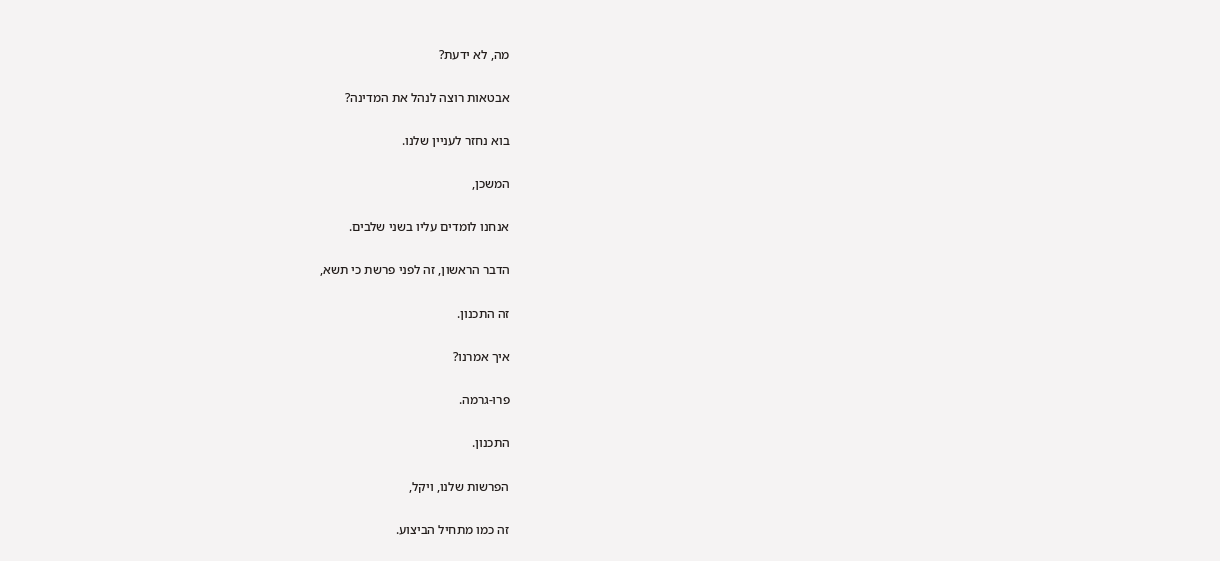מה, לא ידעת?

אבטאות רוצה לנהל את המדינה?

בוא נחזר לעניין שלנו.

המשכן,

אנחנו לומדים עליו בשני שלבים.

הדבר הראשון, זה לפני פרשת כי תשא,

זה התכנון.

איך אמרנו?

פרו-גרמה.

התכנון.

הפרשות שלנו, ויקל,

זה כמו מתחיל הביצוע.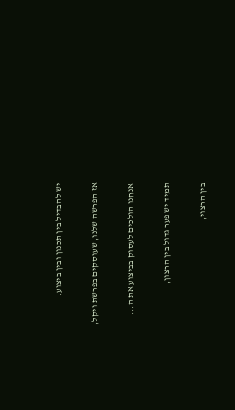יש להבדיל בין תכנון ובין ביצוע.

אז הפרשה שלנו, שעוסקים בפרשת ויקל,

אנחנו הולכים לעסוק בביצוע את ה...

תמיד יש פער גדול בין הרצון,

בין הרצוי,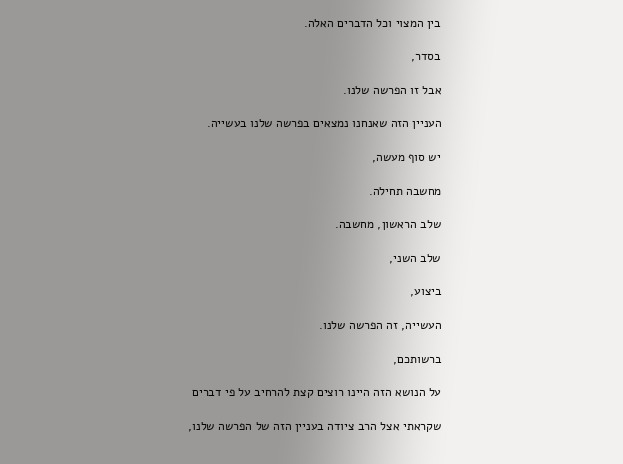בין המצוי וכל הדברים האלה.

בסדר,

אבל זו הפרשה שלנו.

העניין הזה שאנחנו נמצאים בפרשה שלנו בעשייה.

יש סוף מעשה,

מחשבה תחילה.

שלב הראשון, מחשבה.

שלב השני,

ביצוע,

העשייה, זה הפרשה שלנו.

ברשותכם,

על הנושא הזה היינו רוצים קצת להרחיב על פי דברים

שקראתי אצל הרב ציודה בעניין הזה של הפרשה שלנו,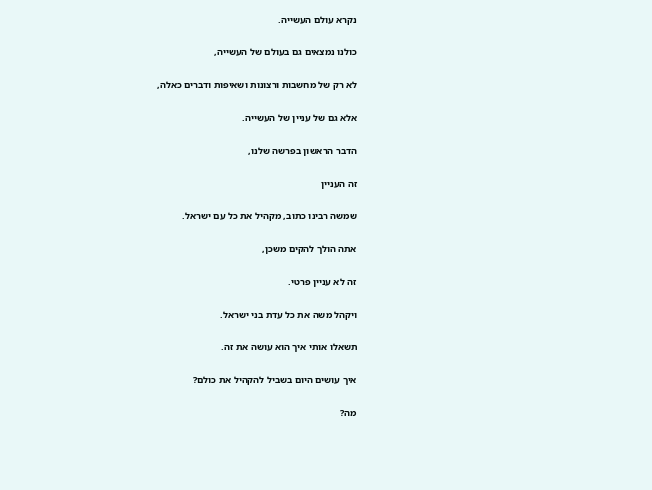נקרא עולם העשייה.

כולנו נמצאים גם בעולם של העשייה,

לא רק של מחשבות ורצונות ושאיפות ודברים כאלה,

אלא גם של עניין של העשייה.

הדבר הראשון בפרשה שלנו,

זה העניין

שמשה רבינו כתוב, מקהיל את כל עם ישראל.

אתה הולך להקים משכן,

זה לא עניין פרטי.

ויקהל משה את כל עדת בני ישראל.

תשאלו אותי איך הוא עושה את זה.

איך עושים היום בשביל להקהיל את כולם?

מה?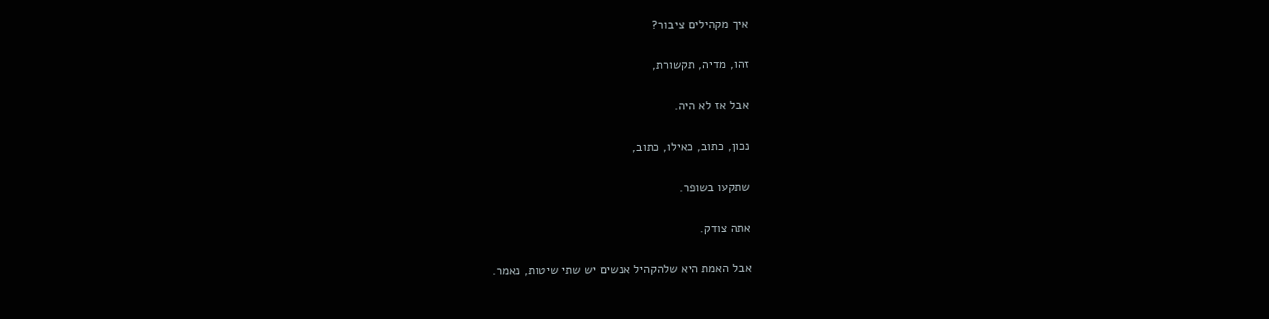איך מקהילים ציבור?

זהו, מדיה, תקשורת,

אבל אז לא היה.

נכון, כתוב, כאילו, כתוב,

שתקעו בשופר.

אתה צודק.

אבל האמת היא שלהקהיל אנשים יש שתי שיטות, נאמר.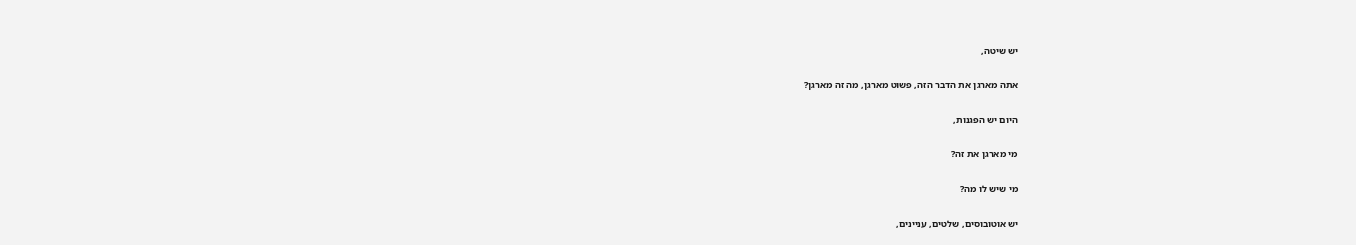יש שיטה,

אתה מארגן את הדבר הזה, פשוט מארגן, מה זה מארגן?

היום יש הפגנות,

מי מארגן את זה?

מי שיש לו מה?

יש אוטובוסים, שלטים, עניינים,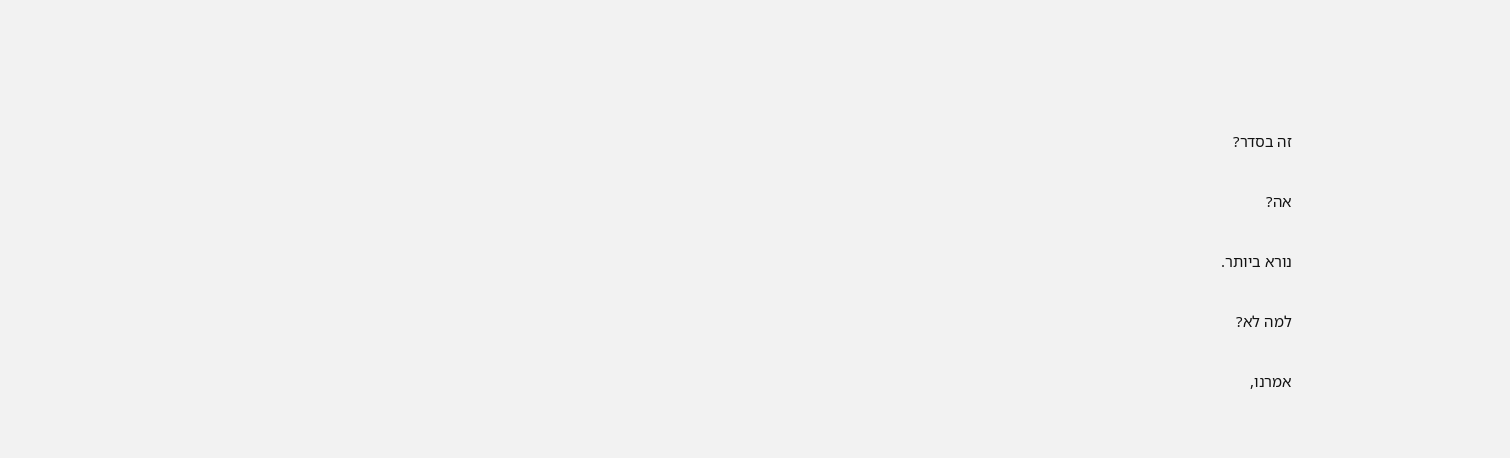זה בסדר?

אה?

נורא ביותר.

למה לא?

אמרנו,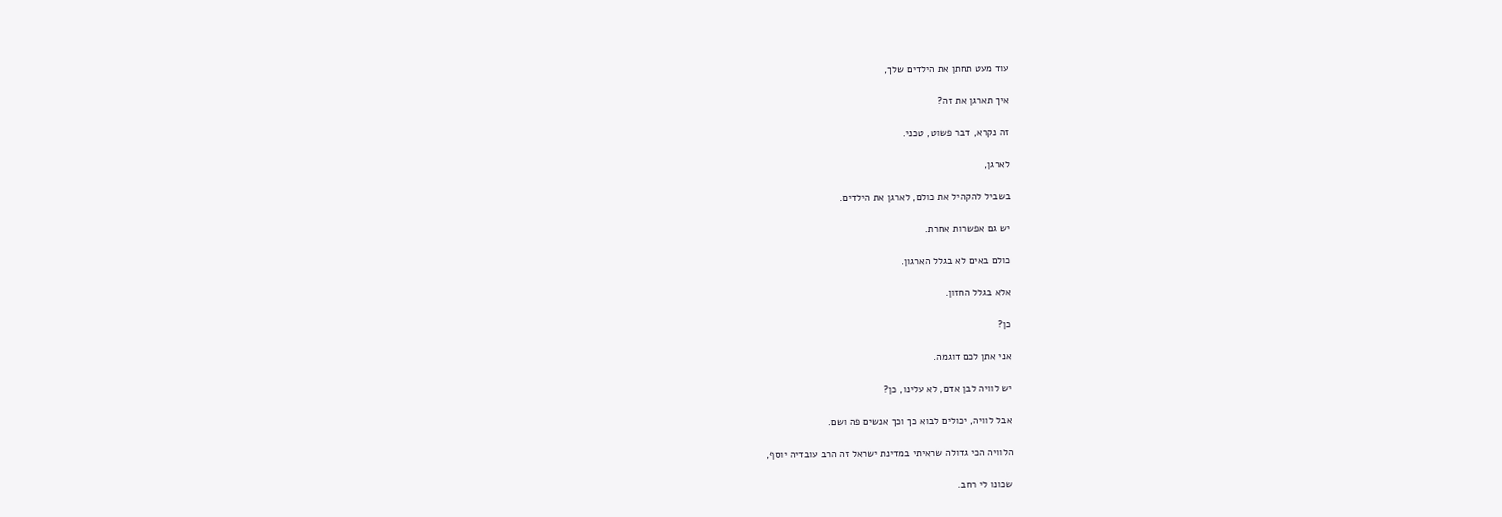עוד מעט תחתן את הילדים שלך,

איך תארגן את זה?

זה נקרא, דבר פשוט, טכני.

לארגן,

בשביל להקהיל את כולם, לארגן את הילדים.

יש גם אפשרות אחרת.

כולם באים לא בגלל הארגון.

אלא בגלל החזון.

כן?

אני אתן לכם דוגמה.

יש לוויה לבן אדם, לא עלינו, כן?

אבל לוויה, יכולים לבוא כך וכך אנשים פה ושם.

הלוויה הכי גדולה שראיתי במדינת ישראל זה הרב עובדיה יוסף,

שכונו לי רחב.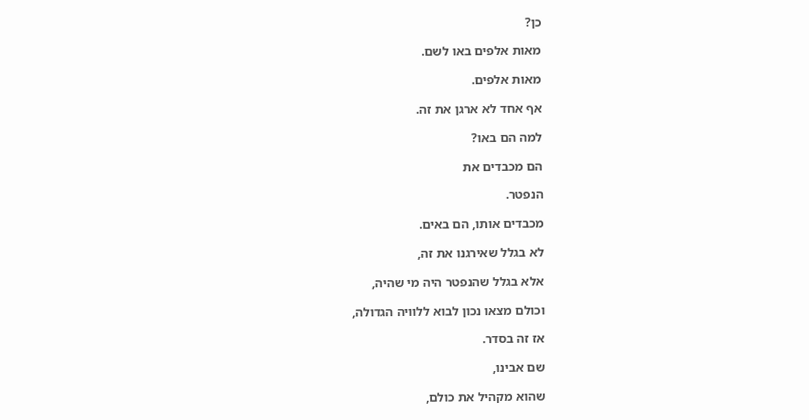כן?

מאות אלפים באו לשם.

מאות אלפים.

אף אחד לא ארגן את זה.

למה הם באו?

הם מכבדים את

הנפטר.

מכבדים אותו, הם באים.

לא בגלל שאירגנו את זה,

אלא בגלל שהנפטר היה מי שהיה,

וכולם מצאו נכון לבוא ללוויה הגדולה,

אז זה בסדר.

שם אבינו,

שהוא מקהיל את כולם,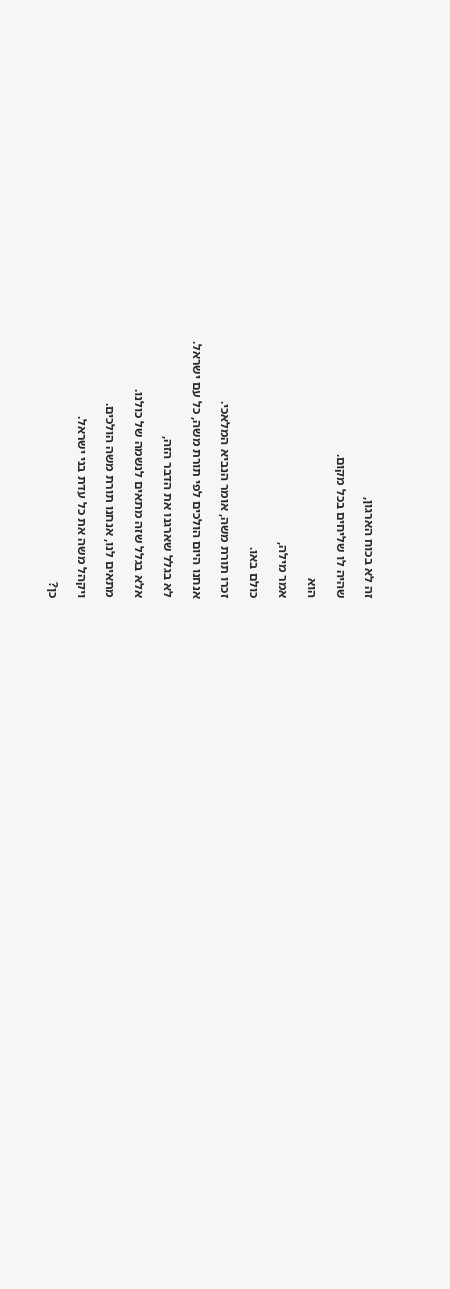זה לא בכוח הארגון,

שהיה לו שליחים בכל מקום.

הוא

אמר מילה,

כולם באו.

זכרו תורת משה, אומר הנביא המלאכי.

אנחנו היום הולכים לפי תורת משה, כל עם ישראל.

לא בגלל שארגנו את הדבר הזה,

אלא בגלל שזה מתאים לנשמה של כולנו.

מתאים לנו, אנחנו תורת משה הולכים.

ויקהל משה את כל עדת בני ישראל.

כן?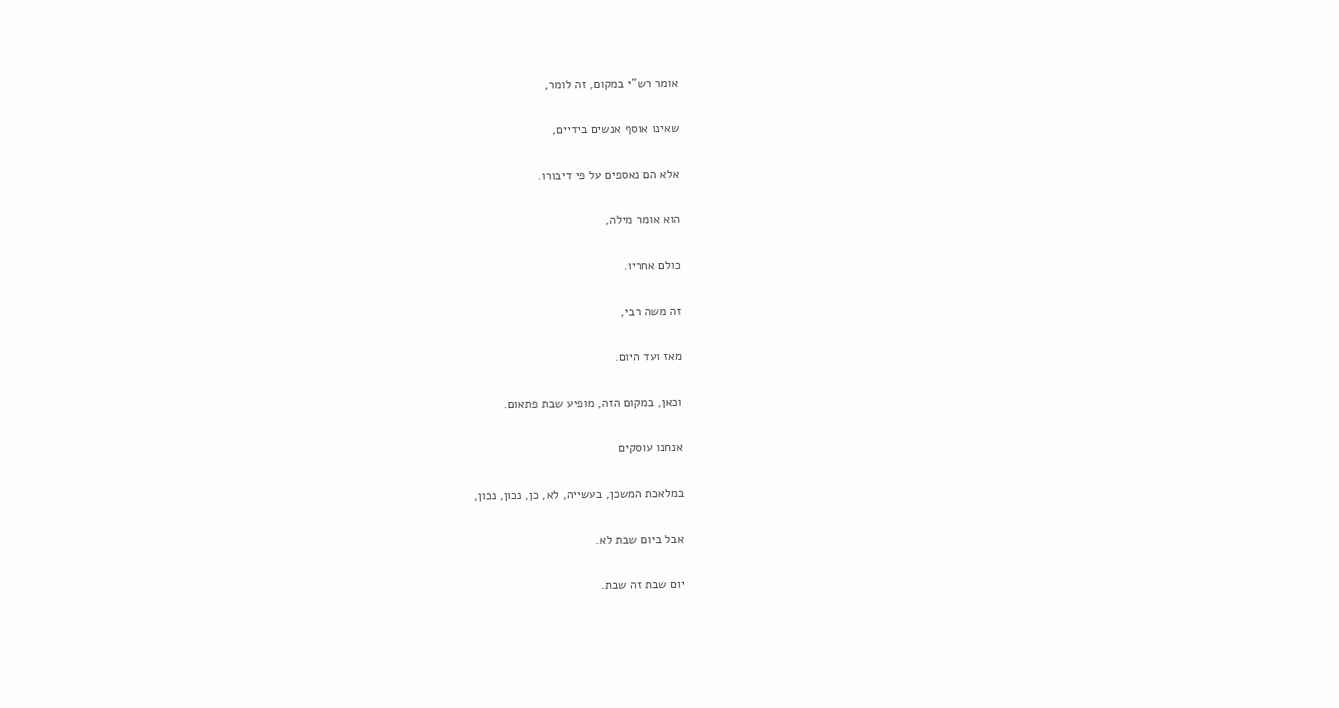אומר רש"י במקום, זה לומר,

שאינו אוסף אנשים בידיים,

אלא הם נאספים על פי דיבורו.

הוא אומר מילה,

כולם אחריו.

זה משה רבי,

מאז ועד היום.

וכאן, במקום הזה, מופיע שבת פתאום.

אנחנו עוסקים

במלאכת המשכן, בעשייה, לא, כן, נכון, נכון,

אבל ביום שבת לא.

יום שבת זה שבת.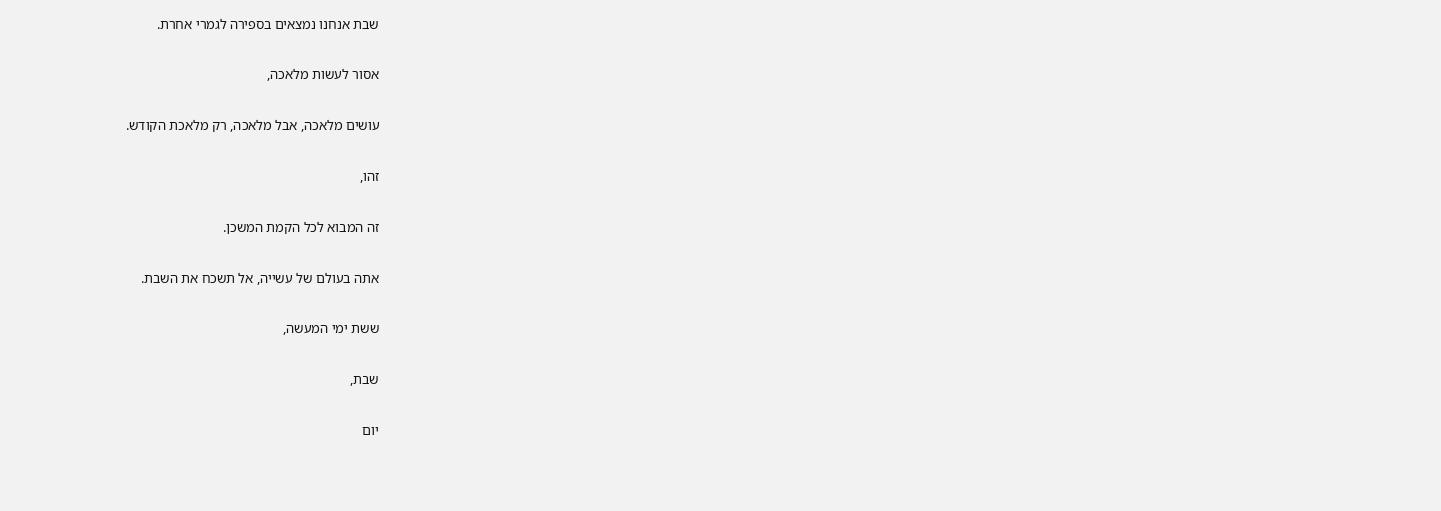שבת אנחנו נמצאים בספירה לגמרי אחרת.

אסור לעשות מלאכה,

עושים מלאכה, אבל מלאכה, רק מלאכת הקודש.

זהו,

זה המבוא לכל הקמת המשכן.

אתה בעולם של עשייה, אל תשכח את השבת.

ששת ימי המעשה,

שבת,

יום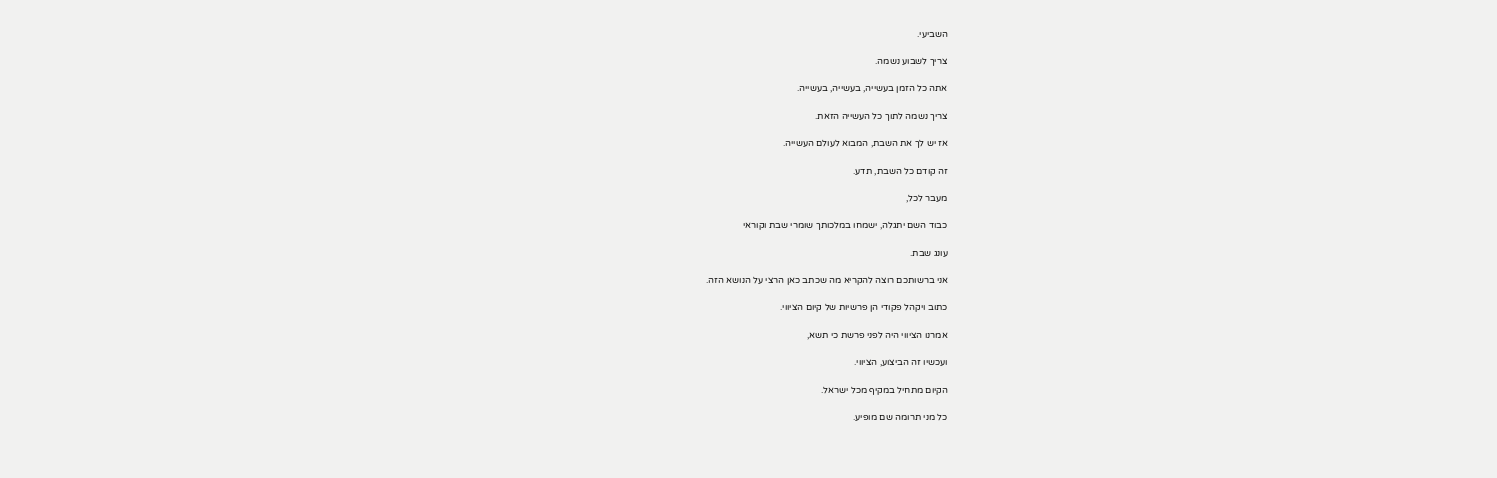השביעי.

צריך לשבוע נשמה.

אתה כל הזמן בעשייה, בעשייה, בעשייה.

צריך נשמה לתוך כל העשייה הזאת.

אז יש לך את השבת, המבוא לעולם העשייה.

זה קודם כל השבת, תדע.

מעבר לכל,

כבוד השם יתגלה, ישמחו במלכותך שומרי שבת וקוראי

עונג שבת.

אני ברשותכם רוצה להקריא מה שכתב כאן הרצי על הנושא הזה.

כתוב ויקהל פקודי הן פרשיות של קיום הציווי.

אמרנו הציווי היה לפני פרשת כי תשא,

ועכשיו זה הביצוע, הציווי.

הקיום מתחיל במקיף מכל ישראל.

כל מני תרומה שם מופיע.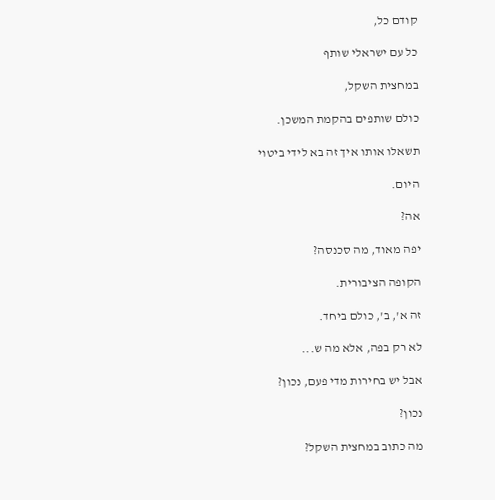קודם כל,

כל עם ישראלי שותף

במחצית השקל,

כולם שותפים בהקמת המשכן.

תשאלו אותו איך זה בא לידי ביטוי

היום.

אה?

יפה מאוד, מה סכנסה?

הקופה הציבורית.

זה א', ב', כולם ביחד.

לא רק בפה, אלא מה ש...

אבל יש בחירות מדי פעם, נכון?

נכון?

מה כתוב במחצית השקל?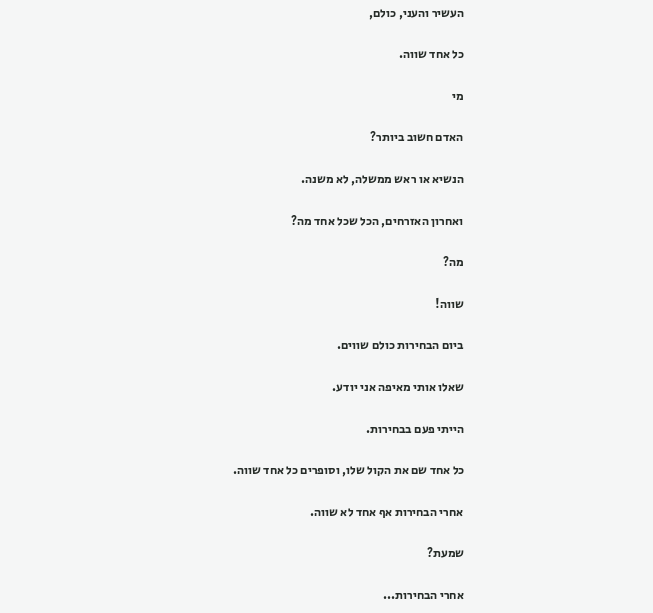העשיר והעני, כולם,

כל אחד שווה.

מי

האדם חשוב ביותר?

הנשיא או ראש ממשלה, לא משנה.

ואחרון האזרחים, הכל שכל אחד מה?

מה?

שווה!

ביום הבחירות כולם שווים.

שאלו אותי מאיפה אני יודע.

הייתי פעם בבחירות.

כל אחד שם את הקול שלו, וסופרים כל אחד שווה.

אחרי הבחירות אף אחד לא שווה.

שמעת?

אחרי הבחירות...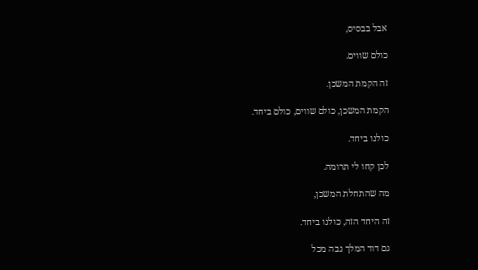אבל בבסיס,

כולם שווים.

זה הקמת המשכן.

הקמת המשכן, כולם שווים, כולם ביחד.

כולנו ביחד.

לכן קחו לי תרומה.

מה שהתחלת המשכן,

זה היחד הזה, כולנו ביחד.

גם דוד המלך גבה מכל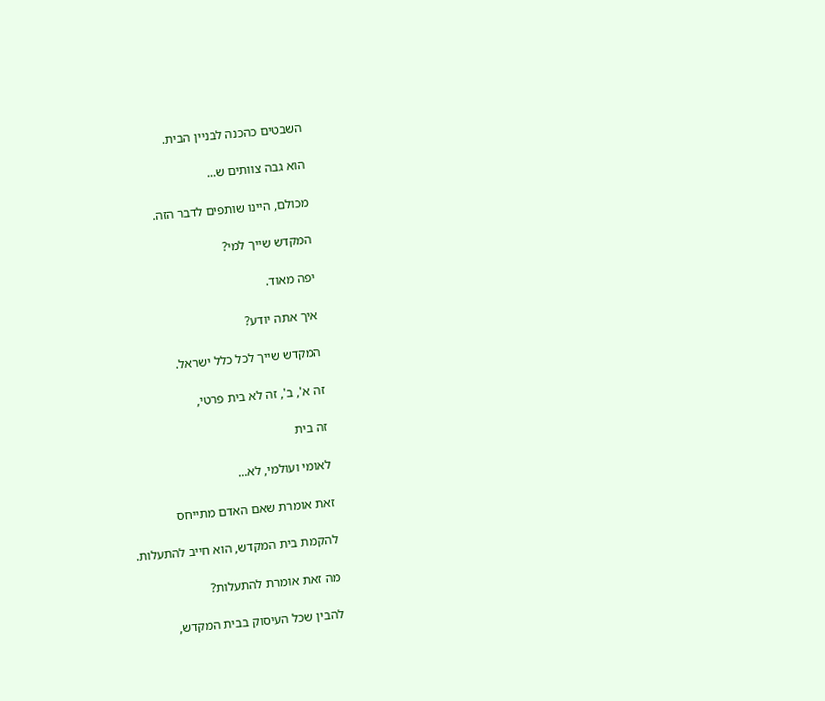השבטים כהכנה לבניין הבית.

הוא גבה צוותים ש...

מכולם, היינו שותפים לדבר הזה.

המקדש שייך למי?

יפה מאוד.

איך אתה יודע?

המקדש שייך לכל כלל ישראל.

זה א', ב', זה לא בית פרטי,

זה בית

לאומי ועולמי, לא...

זאת אומרת שאם האדם מתייחס

להקמת בית המקדש, הוא חייב להתעלות.

מה זאת אומרת להתעלות?

להבין שכל העיסוק בבית המקדש,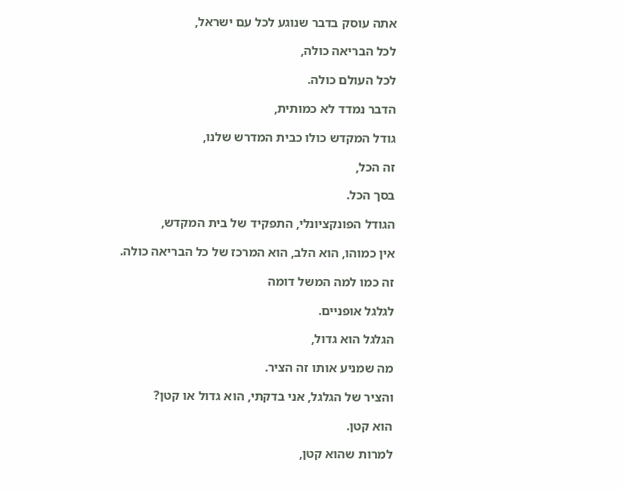אתה עוסק בדבר שנוגע לכל עם ישראל,

לכל הבריאה כולה,

לכל העולם כולה.

הדבר נמדד לא כמותית,

גודל המקדש כולו כבית המדרש שלנו,

זה הכל,

בסך הכל.

הגודל הפונקציונלי, התפקיד של בית המקדש,

אין כמוהו, הוא הלב, הוא המרכז של כל הבריאה כולה.

זה כמו למה המשל דומה

לגלגל אופניים.

הגלגל הוא גדול,

מה שמניע אותו זה הציר.

והציר של הגלגל, אני בדקתי, הוא גדול או קטן?

הוא קטן.

למרות שהוא קטן,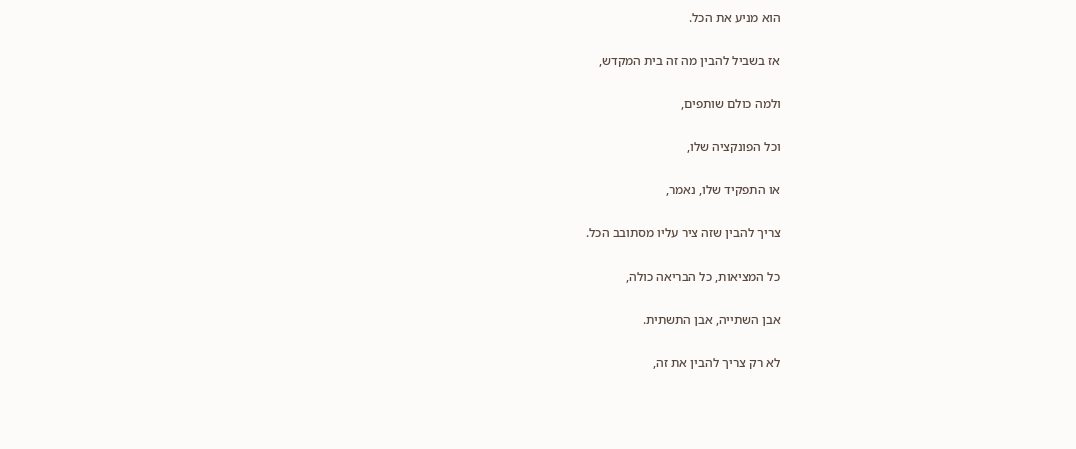הוא מניע את הכל.

אז בשביל להבין מה זה בית המקדש,

ולמה כולם שותפים,

וכל הפונקציה שלו,

או התפקיד שלו, נאמר,

צריך להבין שזה ציר עליו מסתובב הכל.

כל המציאות, כל הבריאה כולה,

אבן השתייה, אבן התשתית.

לא רק צריך להבין את זה,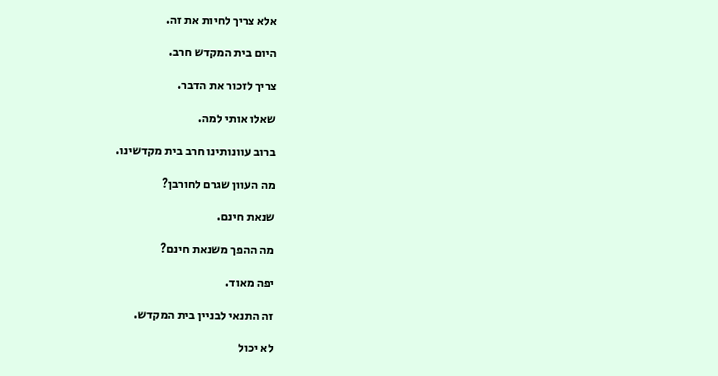אלא צריך לחיות את זה.

היום בית המקדש חרב.

צריך לזכור את הדבר.

שאלו אותי למה.

ברוב עוונותינו חרב בית מקדשינו.

מה העוון שגרם לחורבן?

שנאת חינם.

מה ההפך משנאת חינם?

יפה מאוד.

זה התנאי לבניין בית המקדש.

לא יכול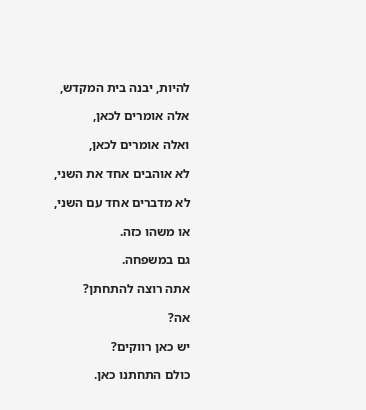להיות, יבנה בית המקדש,

אלה אומרים לכאן,

ואלה אומרים לכאן,

לא אוהבים אחד את השני,

לא מדברים אחד עם השני,

או משהו כזה.

גם במשפחה.

אתה רוצה להתחתן?

אה?

יש כאן רווקים?

כולם התחתנו כאן.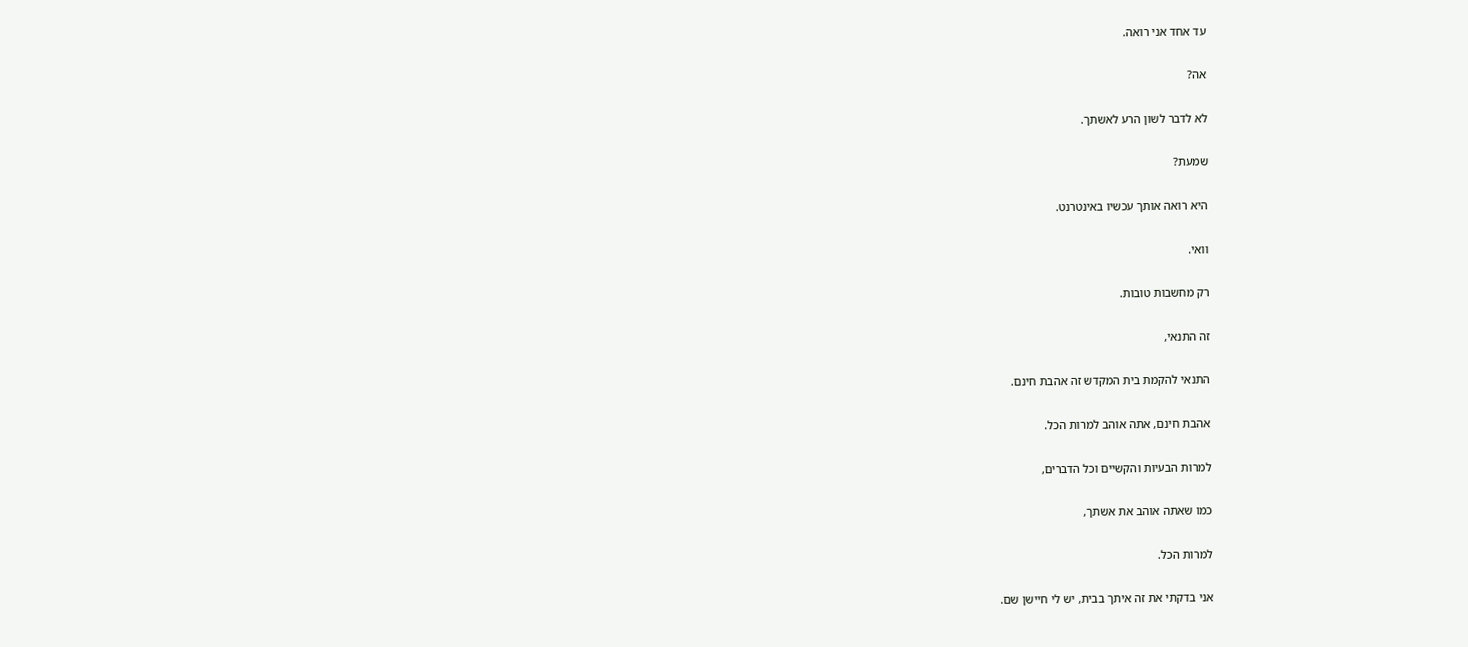עד אחד אני רואה.

אה?

לא לדבר לשון הרע לאשתך.

שמעת?

היא רואה אותך עכשיו באינטרנט.

וואי.

רק מחשבות טובות.

זה התנאי,

התנאי להקמת בית המקדש זה אהבת חינם.

אהבת חינם, אתה אוהב למרות הכל.

למרות הבעיות והקשיים וכל הדברים,

כמו שאתה אוהב את אשתך,

למרות הכל.

אני בדקתי את זה איתך בבית, יש לי חיישן שם.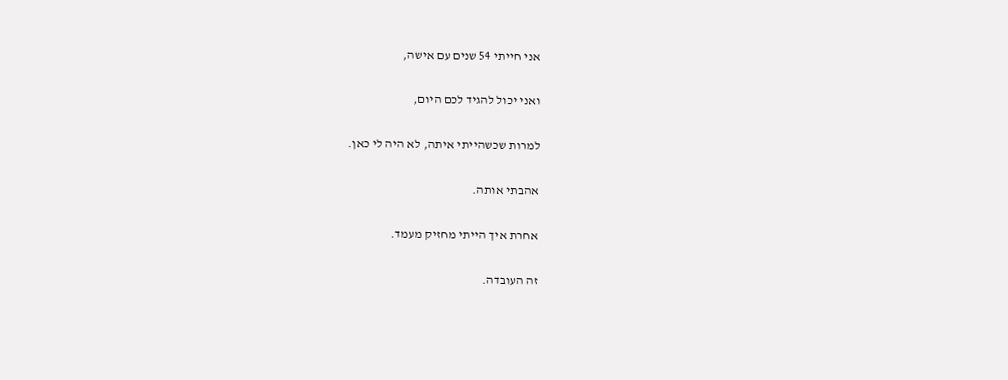אני חייתי 54 שנים עם אישה,

ואני יכול להגיד לכם היום,

למרות שכשהייתי איתה, לא היה לי כאן.

אהבתי אותה.

אחרת איך הייתי מחזיק מעמד.

זה העובדה.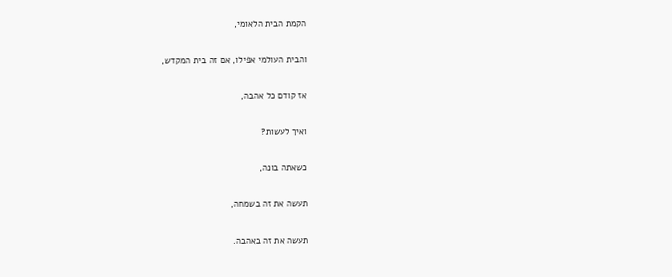הקמת הבית הלאומי,

והבית העולמי אפילו, אם זה בית המקדש,

אז קודם כל אהבה,

ואיך לעשות?

כשאתה בונה,

תעשה את זה בשמחה,

תעשה את זה באהבה.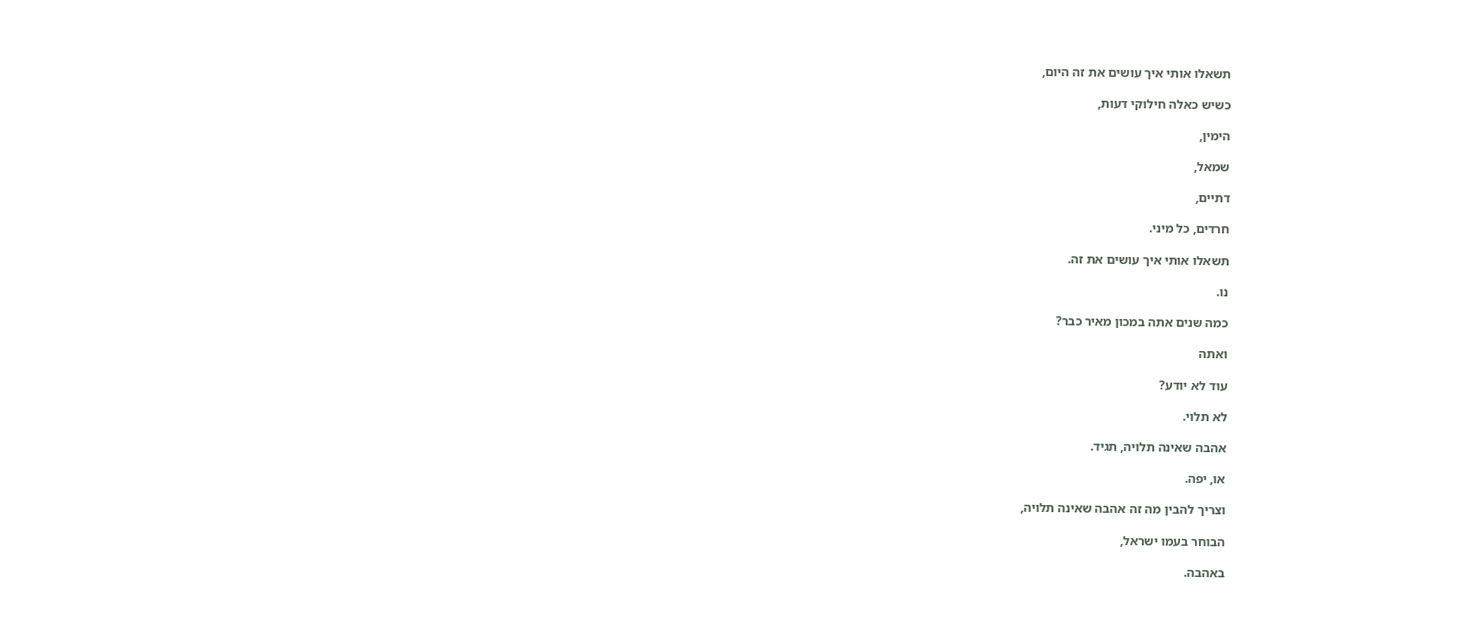תשאלו אותי איך עושים את זה היום,

כשיש כאלה חילוקי דעות,

הימין,

שמאל,

דתיים,

חרדים, כל מיני.

תשאלו אותי איך עושים את זה.

נו.

כמה שנים אתה במכון מאיר כבר?

ואתה

עוד לא יודע?

לא תלוי.

אהבה שאינה תלויה, תגיד.

או, יפה.

וצריך להבין מה זה אהבה שאינה תלויה,

הבוחר בעמו ישראל,

באהבה.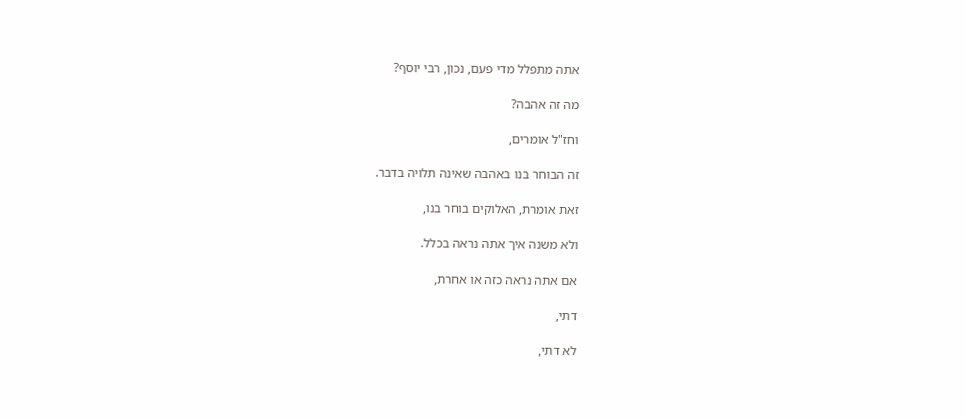אתה מתפלל מדי פעם, נכון, רבי יוסף?

מה זה אהבה?

וחז"ל אומרים,

זה הבוחר בנו באהבה שאינה תלויה בדבר.

זאת אומרת, האלוקים בוחר בנו,

ולא משנה איך אתה נראה בכלל.

אם אתה נראה כזה או אחרת,

דתי,

לא דתי,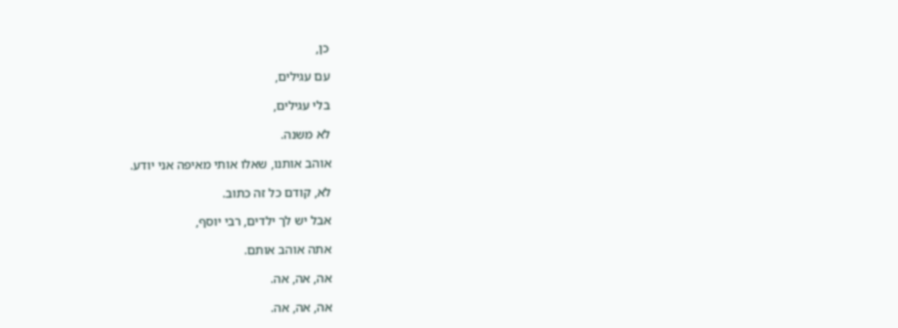כן,

עם עגילים,

בלי עגילים,

לא משנה.

אוהב אותנו, שאלו אותי מאיפה אני יודע.

לא, קודם כל זה כתוב.

אבל יש לך ילדים, רבי יוסף,

אתה אוהב אותם.

אה, אה, אה.

אה, אה, אה.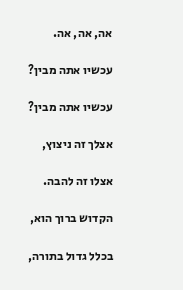אה, אה, אה.

עכשיו אתה מבין?

עכשיו אתה מבין?

אצלך זה ניצוץ,

אצלו זה להבה.

הקדוש ברוך הוא,

בכלל גדול בתורה,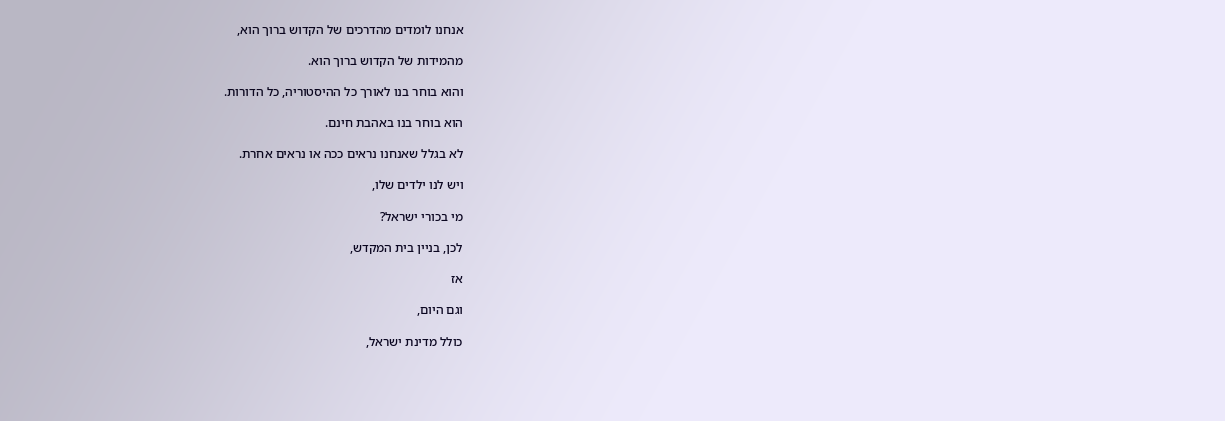אנחנו לומדים מהדרכים של הקדוש ברוך הוא,

מהמידות של הקדוש ברוך הוא.

והוא בוחר בנו לאורך כל ההיסטוריה, כל הדורות.

הוא בוחר בנו באהבת חינם.

לא בגלל שאנחנו נראים ככה או נראים אחרת.

ויש לנו ילדים שלו,

מי בכורי ישראל?

לכן, בניין בית המקדש,

אז

וגם היום,

כולל מדינת ישראל,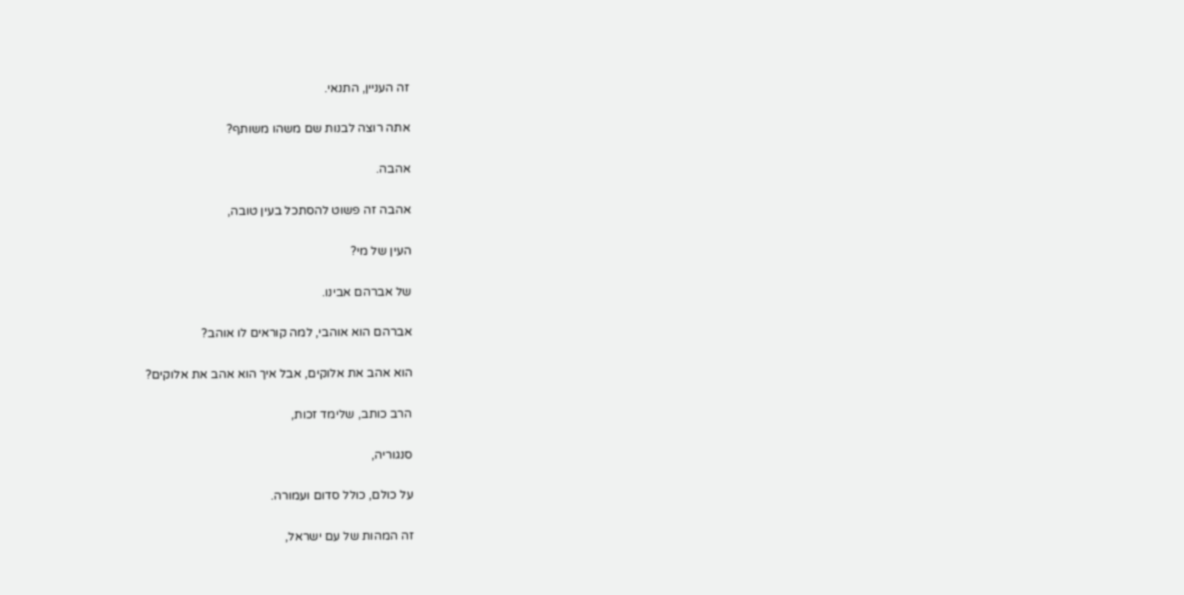זה העניין, התנאי.

אתה רוצה לבנות שם משהו משותף?

אהבה.

אהבה זה פשוט להסתכל בעין טובה,

העין של מי?

של אברהם אבינו.

אברהם הוא אוהבי, למה קוראים לו אוהב?

הוא אהב את אלוקים, אבל איך הוא אהב את אלוקים?

הרב כותב, שלימד זכות,

סנגוריה,

על כולם, כולל סדום ועמורה.

זה המהות של עם ישראל,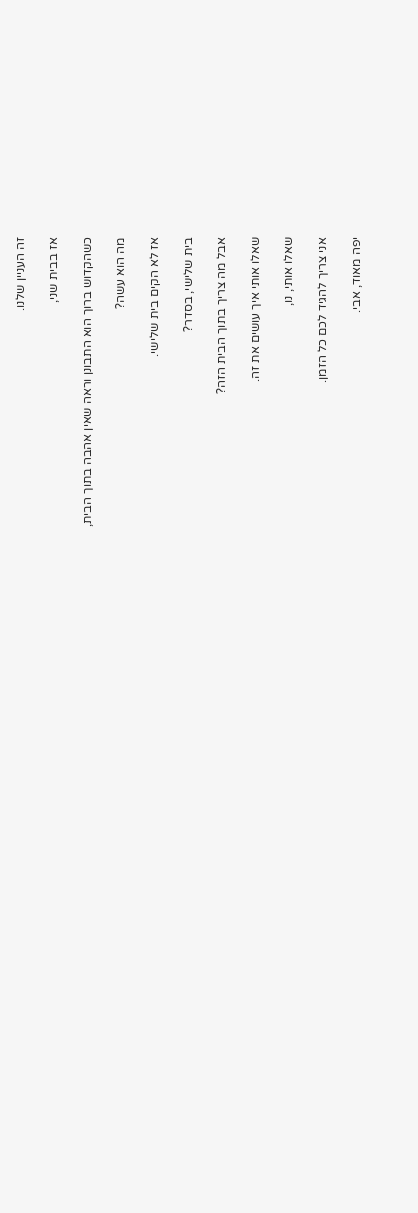זה העניין שלנו.

אז בבית שני,

כשהקדוש ברוך הוא התבונן וראה שאין אהבה בתוך הבית,

מה הוא עשה?

אז לא הקים בית שלישי.

בית שלישי, בסדר?

אבל מה צריך בתוך הבית הזה?

שאלו אותי איך עושים את זה.

שאלו אותי, נו,

אני צריך להגיד לכם כל הזמן.

יפה מאוד, אבי.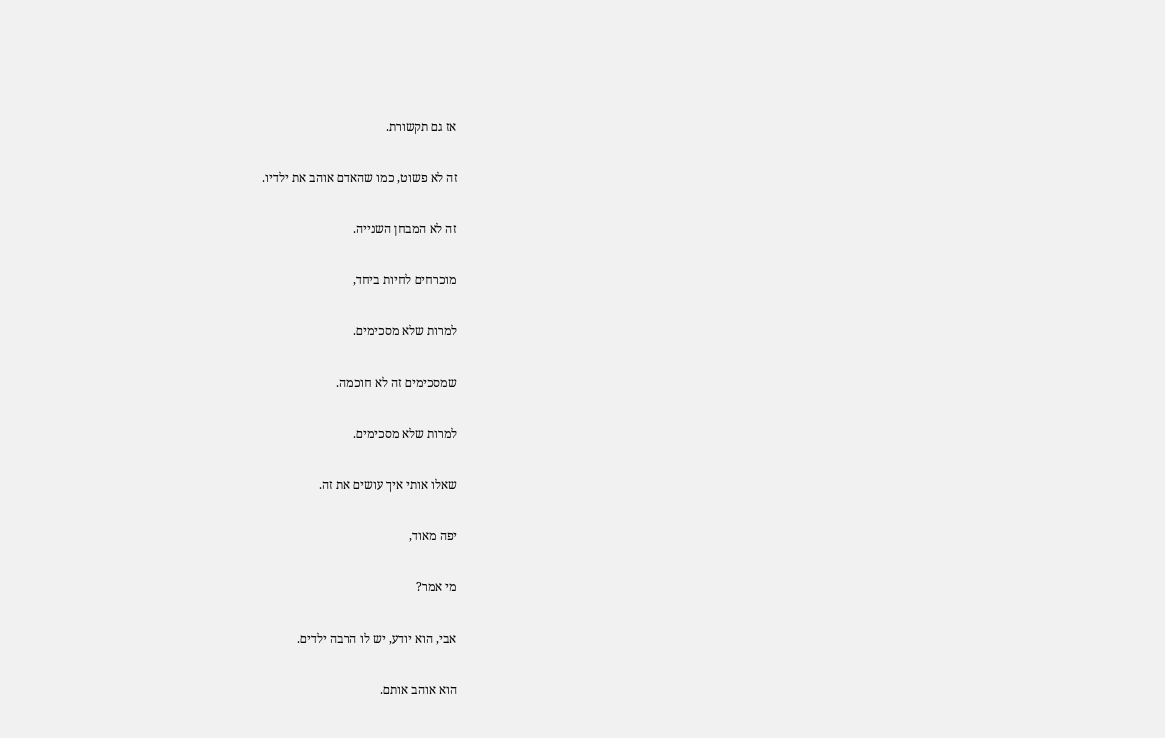אז גם תקשורת.

זה לא פשוט, כמו שהאדם אוהב את ילדיו.

זה לא המבחן השנייה.

מוכרחים לחיות ביחד,

למרות שלא מסכימים.

שמסכימים זה לא חוכמה.

למרות שלא מסכימים.

שאלו אותי איך עושים את זה.

יפה מאוד,

מי אמר?

אבי, הוא יודע, יש לו הרבה ילדים.

הוא אוהב אותם.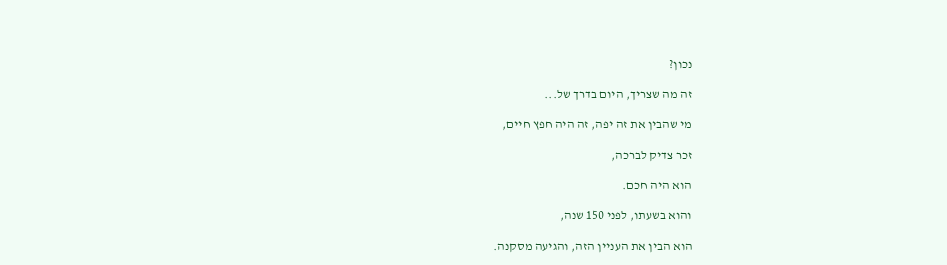נכון?

זה מה שצריך, היום בדרך של...

מי שהבין את זה יפה, זה היה חפץ חיים,

זכר צדיק לברכה,

הוא היה חכם.

והוא בשעתו, לפני 150 שנה,

הוא הבין את העניין הזה, והגיעה מסקנה.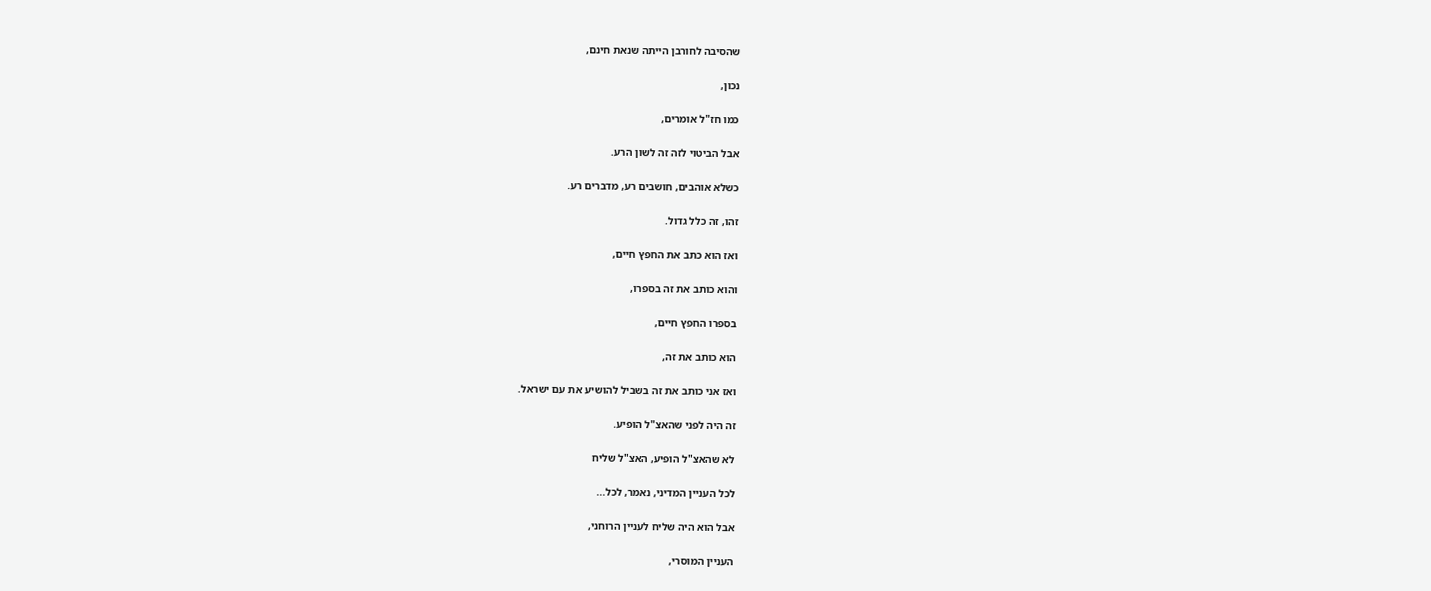שהסיבה לחורבן הייתה שנאת חינם,

נכון,

כמו חז"ל אומרים,

אבל הביטוי לזה זה לשון הרע.

כשלא אוהבים, חושבים רע, מדברים רע.

זהו, זה כלל גדול.

ואז הוא כתב את החפץ חיים,

והוא כותב את זה בספרו,

בספרו החפץ חיים,

הוא כותב את זה,

ואז אני כותב את זה בשביל להושיע את עם ישראל.

זה היה לפני שהאצ"ל הופיע.

לא שהאצ"ל הופיע, האצ"ל שליח

לכל העניין המדיני, נאמר, לכל...

אבל הוא היה שליח לעניין הרוחני,

העניין המוסרי,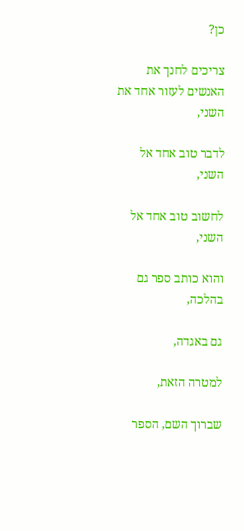כן?

צריכים לחנך את האנשים לעזור אחד את השני,

לדבר טוב אחד אל השני,

לחשוב טוב אחד אל השני,

והוא כותב ספר גם בהלכה,

גם באגדה,

למטרה הזאת,

שברוך השם, הספר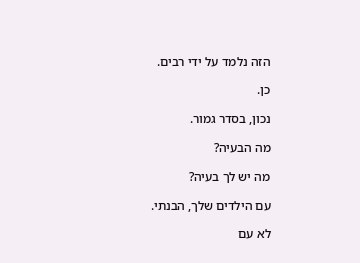הזה נלמד על ידי רבים.

כן.

נכון, בסדר גמור.

מה הבעיה?

מה יש לך בעיה?

עם הילדים שלך, הבנתי.

לא עם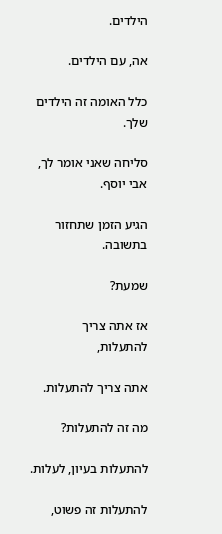הילדים.

אה, עם הילדים.

כלל האומה זה הילדים שלך.

סליחה שאני אומר לך, אבי יוסף.

הגיע הזמן שתחזור בתשובה.

שמעת?

אז אתה צריך להתעלות,

אתה צריך להתעלות.

מה זה להתעלות?

להתעלות בעיון, לעלות.

להתעלות זה פשוט,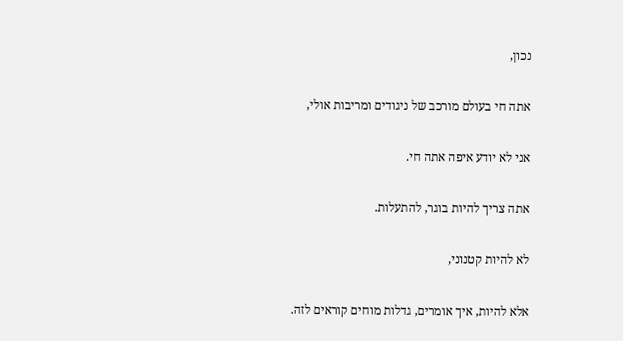נכון,

אתה חי בעולם מורכב של ניגודים ומריבות אולי,

אני לא יודע איפה אתה חי.

אתה צריך להיות בוגר, להתעלות.

לא להיות קטנוני,

אלא להיות, איך אומרים, גדלות מוחים קוראים לזה.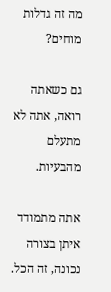מה זה גדלות מוחים?

גם כשאתה רואה, אתה לא מתעלם מהבעיות.

אתה מתמודד איתן בצורה נכונה, זה הכל.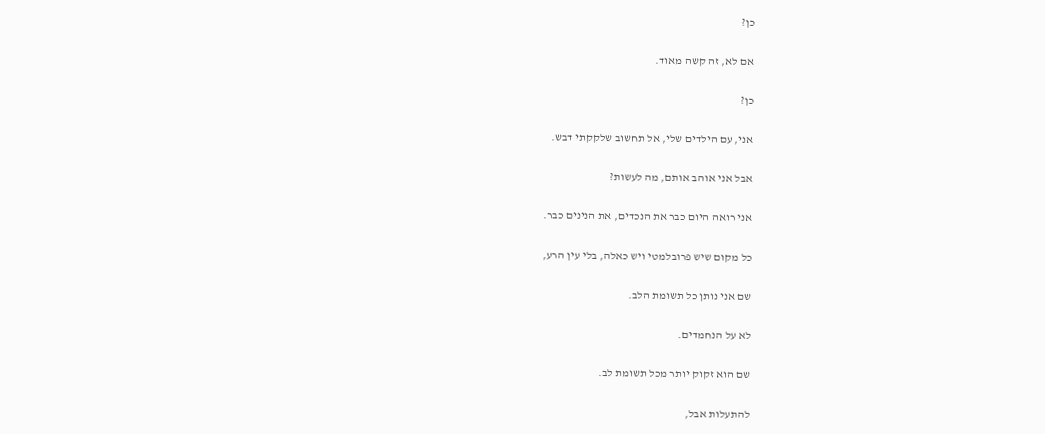כן?

אם לא, זה קשה מאוד.

כן?

אני, עם הילדים שלי, אל תחשוב שלקקתי דבש.

אבל אני אוהב אותם, מה לעשות?

אני רואה היום כבר את הנכדים, את הנינים כבר.

כל מקום שיש פרובלמטי ויש כאלה, בלי עין הרע,

שם אני נותן כל תשומת הלב.

לא על הנחמדים.

שם הוא זקוק יותר מכל תשומת לב.

להתעלות אבל,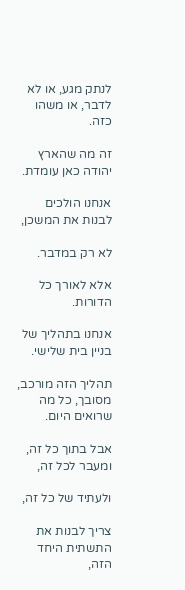לנתק מגע, או לא לדבר, או משהו כזה.

זה מה שהארץ יהודה כאן עומדת.

אנחנו הולכים לבנות את המשכן,

לא רק במדבר.

אלא לאורך כל הדורות.

אנחנו בתהליך של בניין בית שלישי.

תהליך הזה מורכב, מסובך, כל מה שרואים היום.

אבל בתוך כל זה, ומעבר לכל זה,

ולעתיד של כל זה,

צריך לבנות את התשתית היחד הזה,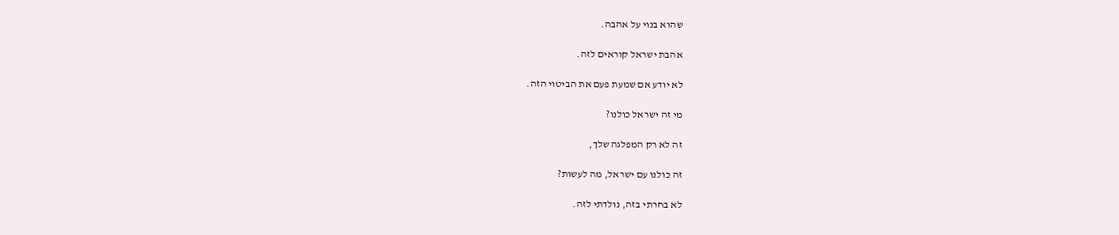שהוא בנוי על אהבה.

אהבת ישראל קוראים לזה.

לא יודע אם שמעת פעם את הביטוי הזה.

מי זה ישראל כולנו?

זה לא רק המפלגה שלך,

זה כולנו עם ישראל, מה לעשות?

לא בחרתי בזה, נולדתי לזה.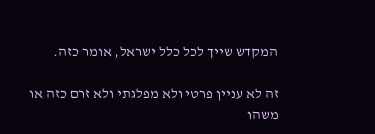המקדש שייך לכל כלל ישראל, אומר כזה.

זה לא עניין פרטי ולא מפלגתי ולא זרם כזה או משהו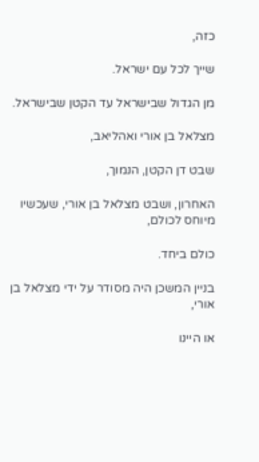כזה,

שייך לכל עם ישראל.

מן הגדול שבישראל עד הקטן שבישראל.

מצלאל בן אורי ואהליאב,

שבט דן הקטן, הנמוך,

האחרון, ושבט מצלאל בן אורי, שעכשיו מיוחס לכולם,

כולם ביחד.

בניין המשכן היה מסודר על ידי מצלאל בן אורי,

או היינו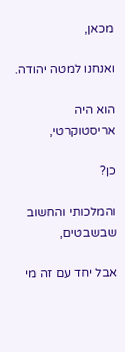מכאן,

ואנחנו למטה יהודה.

הוא היה אריסטוקרטי,

כן?

והמלכותי והחשוב שבשבטים,

אבל יחד עם זה מי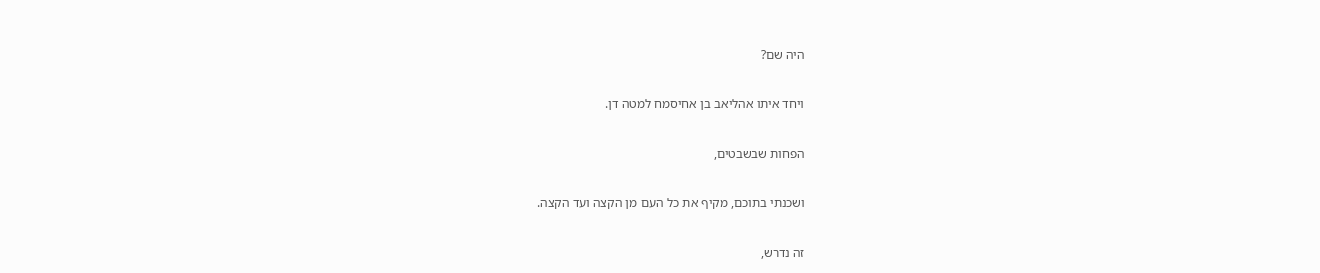היה שם?

ויחד איתו אהליאב בן אחיסמח למטה דן.

הפחות שבשבטים,

ושכנתי בתוכם, מקיף את כל העם מן הקצה ועד הקצה.

זה נדרש,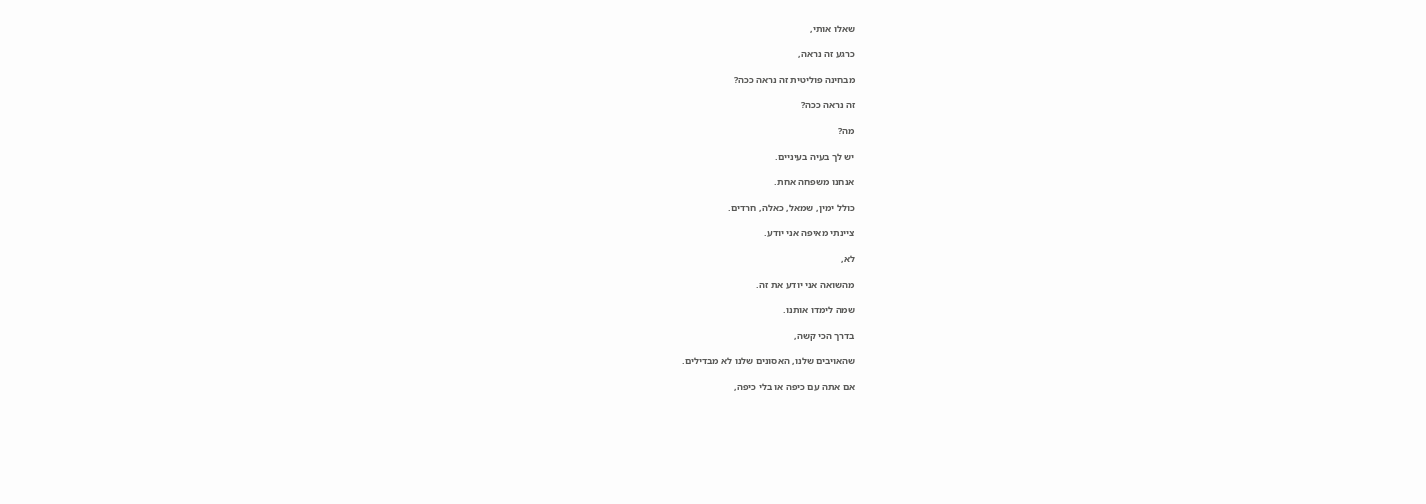שאלו אותי,

כרגע זה נראה,

מבחינה פוליטית זה נראה ככה?

זה נראה ככה?

מה?

יש לך בעיה בעיניים.

אנחנו משפחה אחת.

כולל ימין, שמאל, כאלה, חרדים.

ציינתי מאיפה אני יודע.

לא,

מהשואה אני יודע את זה.

שמה לימדו אותנו.

בדרך הכי קשה,

שהאויבים שלנו, האסונים שלנו לא מבדילים.

אם אתה עם כיפה או בלי כיפה,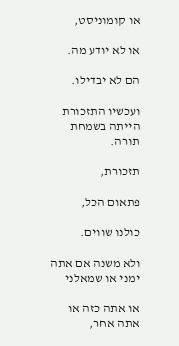או קומוניסט,

או לא יודע מה.

הם לא יבדילו.

ועכשיו התזכורת הייתה בשמחת תורה.

תזכורת,

פתאום הכל,

כולנו שווים.

ולא משנה אם אתה ימני או שמאלני

או אתה כזה או אתה אחר,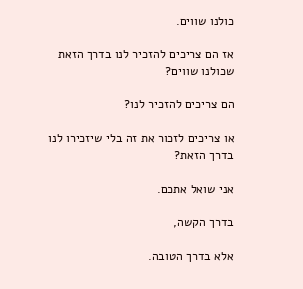כולנו שווים.

אז הם צריכים להזכיר לנו בדרך הזאת שכולנו שווים?

הם צריכים להזכיר לנו?

או צריכים לזכור את זה בלי שיזכירו לנו בדרך הזאת?

אני שואל אתכם.

בדרך הקשה,

אלא בדרך הטובה.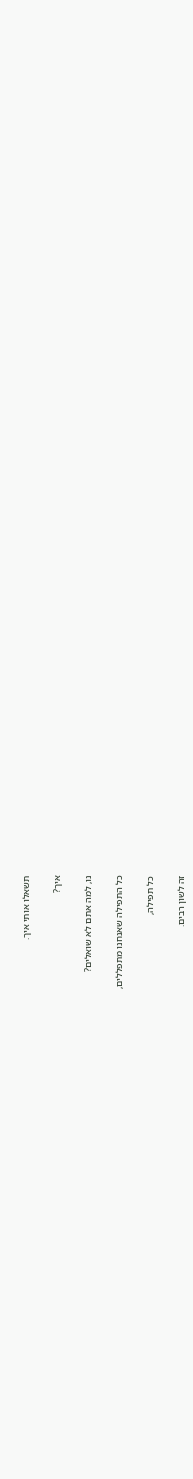תשאלו אותי איך.

איך?

נו, למה אתם לא שואלים?

כל התפילה שאנחנו מתפללים,

כל תפילה,

זה לשון רבים.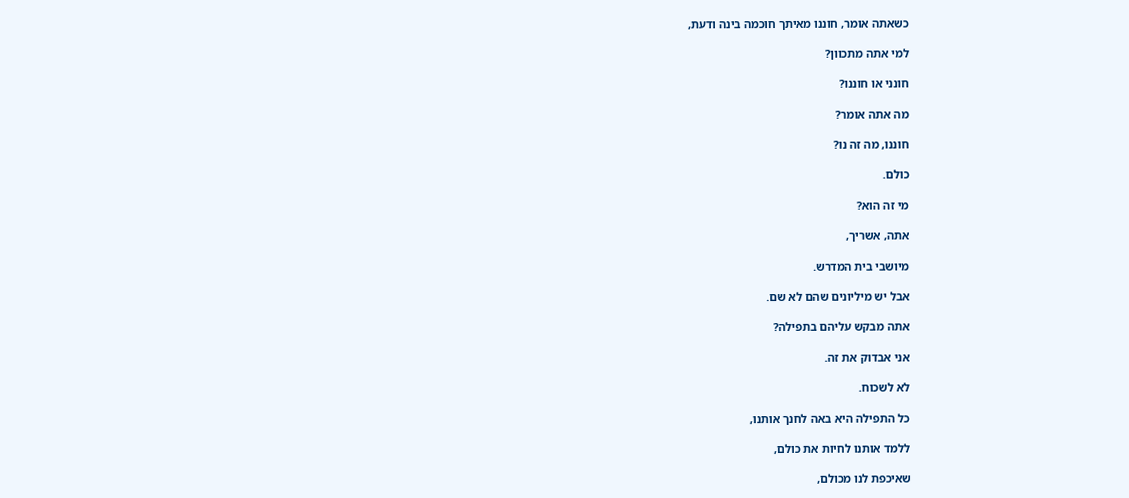כשאתה אומר, חוננו מאיתך חוכמה בינה ודעת,

למי אתה מתכוון?

חונני או חוננו?

מה אתה אומר?

חוננו, מה זה נו?

כולם.

מי זה הוא?

אתה, אשריך,

מיושבי בית המדרש.

אבל יש מיליונים שהם לא שם.

אתה מבקש עליהם בתפילה?

אני אבדוק את זה.

לא לשכוח.

כל התפילה היא באה לחנך אותנו,

ללמד אותנו לחיות את כולם,

שאיכפת לנו מכולם,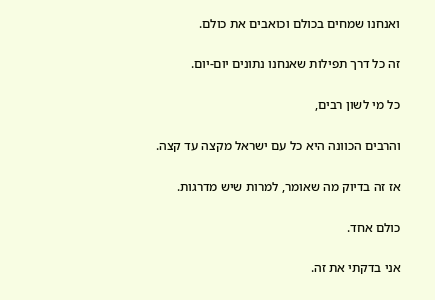ואנחנו שמחים בכולם וכואבים את כולם.

זה כל דרך תפילות שאנחנו נתונים יום-יום.

כל מי לשון רבים,

והרבים הכוונה היא כל עם ישראל מקצה עד קצה.

אז זה בדיוק מה שאומר, למרות שיש מדרגות.

כולם אחד.

אני בדקתי את זה.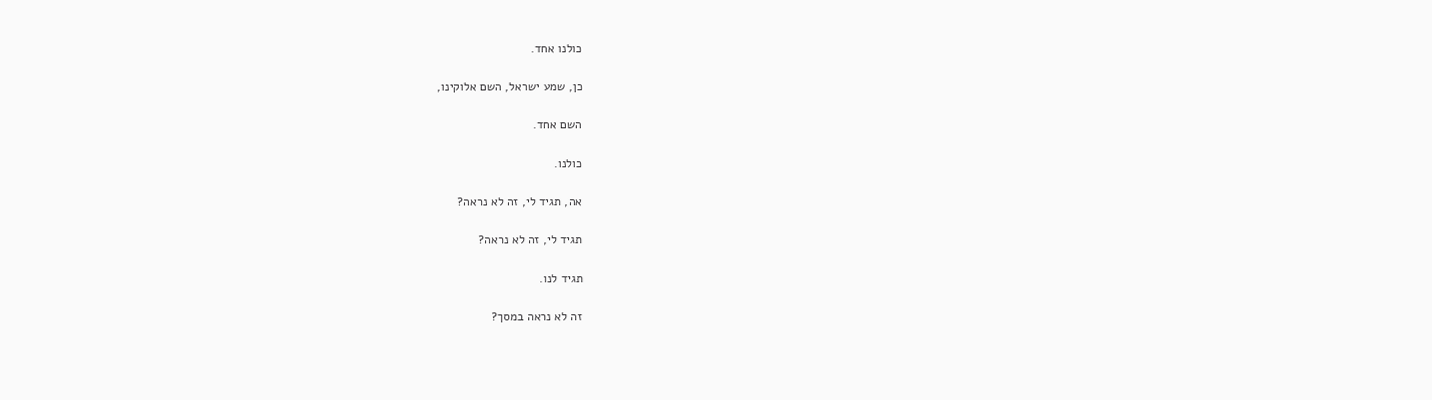כולנו אחד.

כן, שמע ישראל, השם אלוקינו,

השם אחד.

כולנו.

אה, תגיד לי, זה לא נראה?

תגיד לי, זה לא נראה?

תגיד לנו.

זה לא נראה במסך?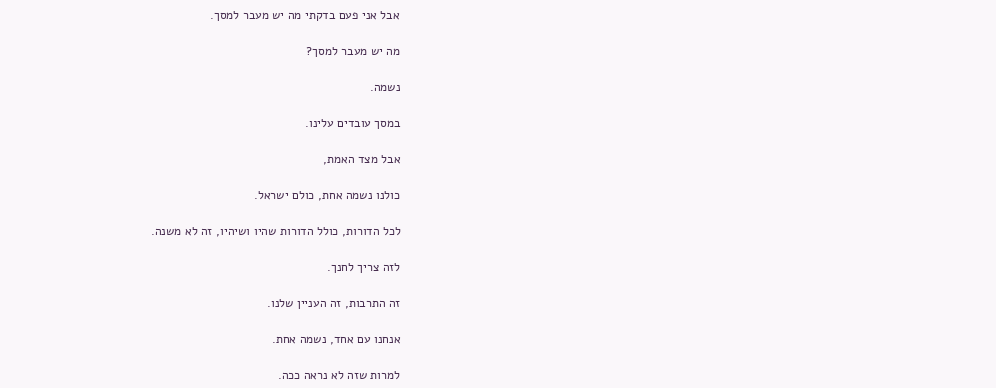אבל אני פעם בדקתי מה יש מעבר למסך.

מה יש מעבר למסך?

נשמה.

במסך עובדים עלינו.

אבל מצד האמת,

כולנו נשמה אחת, כולם ישראל.

לכל הדורות, כולל הדורות שהיו ושיהיו, זה לא משנה.

לזה צריך לחנך.

זה התרבות, זה העניין שלנו.

אנחנו עם אחד, נשמה אחת.

למרות שזה לא נראה ככה.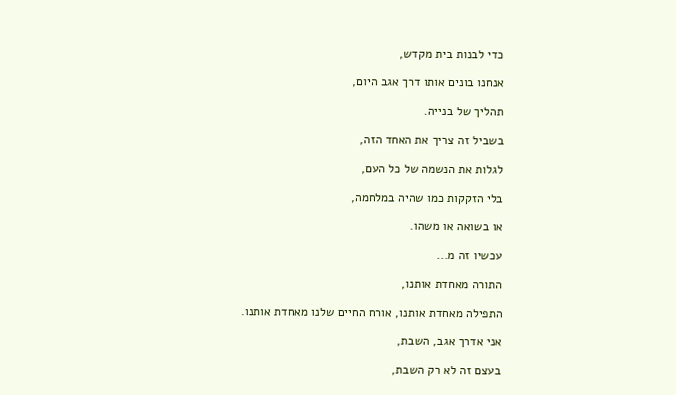כדי לבנות בית מקדש,

אנחנו בונים אותו דרך אגב היום,

תהליך של בנייה.

בשביל זה צריך את האחד הזה,

לגלות את הנשמה של כל העם,

בלי הזקקות כמו שהיה במלחמה,

או בשואה או משהו.

עכשיו זה מ...

התורה מאחדת אותנו,

התפילה מאחדת אותנו, אורח החיים שלנו מאחדת אותנו.

אני אדרך אגב, השבת,

בעצם זה לא רק השבת,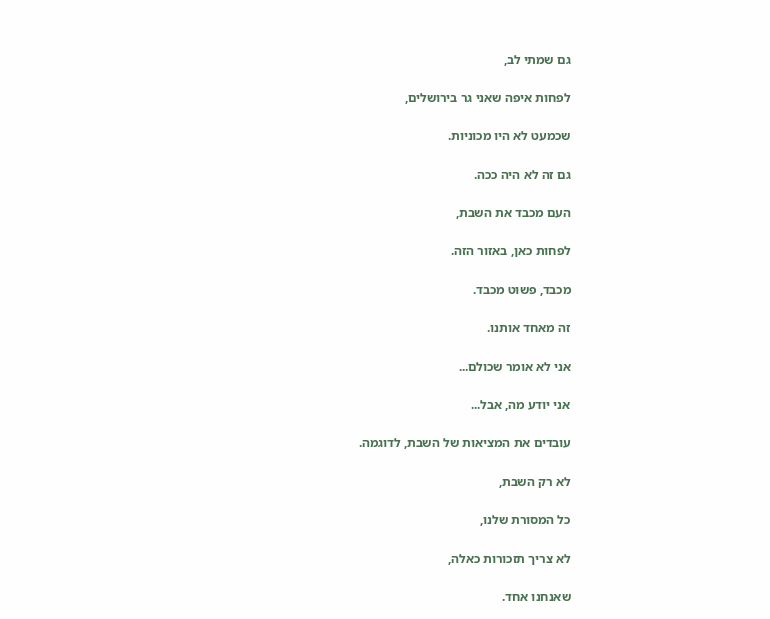גם שמתי לב,

לפחות איפה שאני גר בירושלים,

שכמעט לא היו מכוניות.

גם זה לא היה ככה.

העם מכבד את השבת,

לפחות כאן, באזור הזה.

מכבד, פשוט מכבד.

זה מאחד אותנו.

אני לא אומר שכולם...

אני יודע מה, אבל...

עובדים את המציאות של השבת, לדוגמה.

לא רק השבת,

כל המסורת שלנו,

לא צריך תזכורות כאלה,

שאנחנו אחד.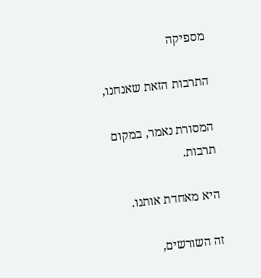מספיקה

התרבות הזאת שאנחנו,

המסורת נאמר, במקום תרבות.

היא מאחדת אותנו.

זה השורשים,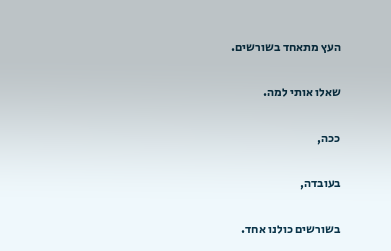העץ מתאחד בשורשים.

שאלו אותי למה.

ככה,

בעובדה,

בשורשים כולנו אחד.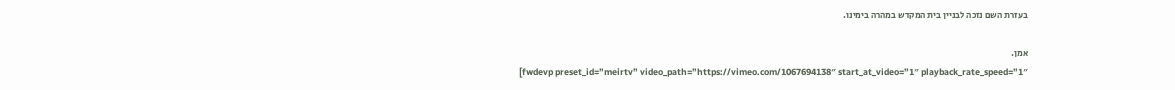בעזרת השם נזכה לבניין בית המקדש במהרה בימינו.

אמן.
[fwdevp preset_id=”meirtv” video_path=”https://vimeo.com/1067694138″ start_at_video=”1″ playback_rate_speed=”1″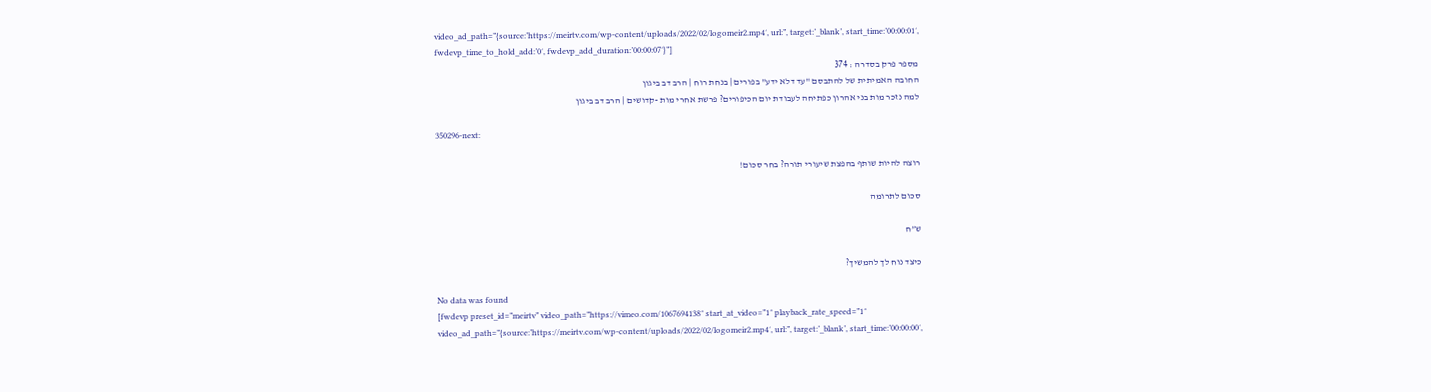video_ad_path=”{source:’https://meirtv.com/wp-content/uploads/2022/02/logomeir2.mp4′, url:”, target:’_blank’, start_time:’00:00:01′, fwdevp_time_to_hold_add:’0′, fwdevp_add_duration:’00:00:07′}”]
מספר פרק בסדרה : 374
החובה האמיתית של להתבסם "עד דלא ידע" בפורים | בנחת רוח | הרב דב ביגון
למה נזכר מות בני אהרון כפתיחה לעבודת יום הכיפורים? פרשת אחרי מות -קדושים | הרב דב ביגון

350296-next:

רוצה להיות שותף בהפצת שיעורי תורה? בחר סכום!

סכום לתרומה

ש”ח

כיצד נוח לך להמשיך?

No data was found
[fwdevp preset_id=”meirtv” video_path=”https://vimeo.com/1067694138″ start_at_video=”1″ playback_rate_speed=”1″ video_ad_path=”{source:’https://meirtv.com/wp-content/uploads/2022/02/logomeir2.mp4′, url:”, target:’_blank’, start_time:’00:00:00′,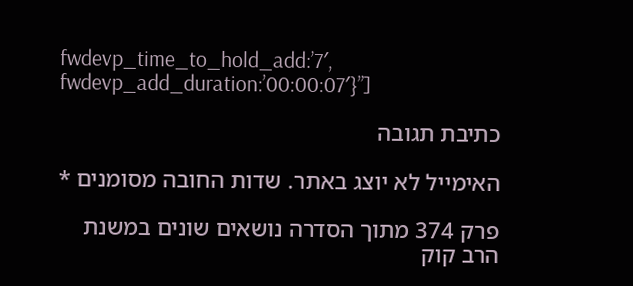fwdevp_time_to_hold_add:’7′, fwdevp_add_duration:’00:00:07′}”]

כתיבת תגובה

האימייל לא יוצג באתר. שדות החובה מסומנים *

פרק 374 מתוך הסדרה נושאים שונים במשנת הרב קוק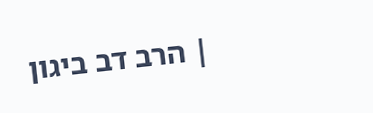| הרב דב ביגון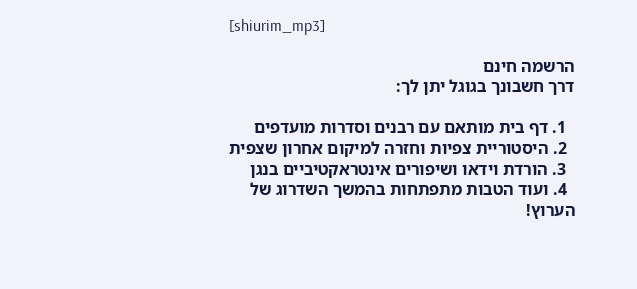[shiurim_mp3]

הרשמה חינם
דרך חשבונך בגוגל יתן לך:

  1. דף בית מותאם עם רבנים וסדרות מועדפים
  2. היסטוריית צפיות וחזרה למיקום אחרון שצפית
  3. הורדת וידאו ושיפורים אינטראקטיביים בנגן
  4. ועוד הטבות מתפתחות בהמשך השדרוג של הערוץ!